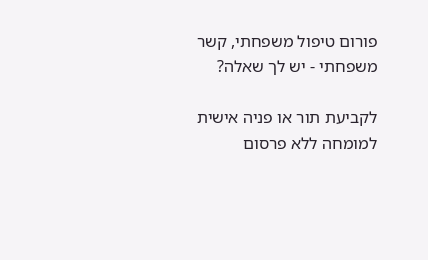פורום טיפול משפחתי, קשר משפחתי - יש לך שאלה?

לקביעת תור או פניה אישית למומחה ללא פרסום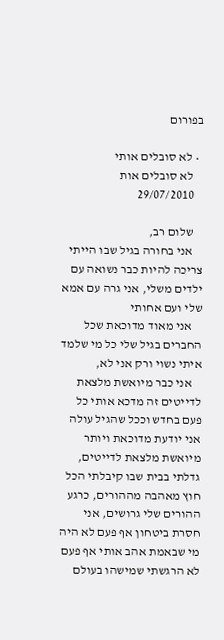בפורום

  • לא סובלים אותי
    לא סובלים אות
    29/07/2010

    שלום רב,
    אני בחורה בגיל שבו הייתי צריכה להיות כבר נשואה עם ילדים משלי, אני גרה עם אמא שלי ועם אחותי
    אני מאוד מדוכאת שכל החברים בגיל שלי כל מי שלמד איתי נשוי ורק אני לא,
    אני כבר מיואשת מלצאת לדייטים זה מדכא אותי כל פעם בחדש וככל שהגיל עולה אני יודעת מדוכאת ויותר מיואשת מלצאת לדייטים, גדלתי בבית שבו קיבלתי הכל חוץ מאהבה מההורים, כרגע ההורים שלי גרושים, אני חסרת ביטחון אף פעם לא היה מי שבאמת אהב אותי אף פעם לא הרגשתי שמישהו בעולם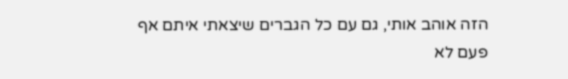הזה אוהב אותי, גם עם כל הגברים שיצאתי איתם אף פעם לא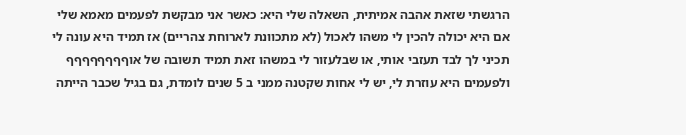הרגשתי שזאת אהבה אמיתית, השאלה שלי היא: כאשר אני מבקשת לפעמים מאמא שלי אם היא יכולה להכין לי משהו לאכול (לא מתכוונת לארוחת צהריים) אז תמיד היא עונה לי תכיני לך לבד תעזבי אותי, או שבלעזור לי במשהו זאת תמיד תשובה של אוףףףףףףףף ולפעמים היא עוזרת לי, יש לי אחות שקטנה ממני ב 5 שנים לומדת, גם בגיל שכבר הייתה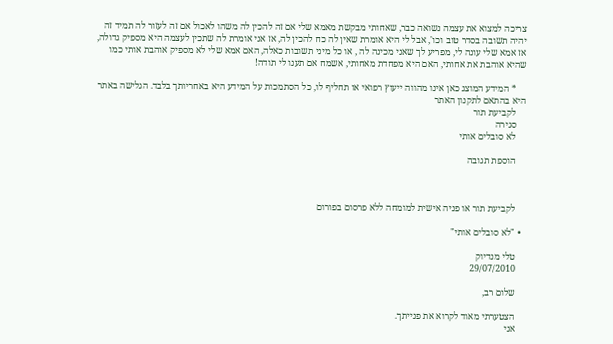צריכה למצוא את עצמה נשואה כבר, שאחותי מבקשת מאמא שלי אם זה להכין לה משהו לאכול אם זה לעזור לה תמיד זה יהיה תשובה בסדר טוב וכו', אבל לי היא אומרת שאין לה כח להכין לה, אז אני אומרת לה שתכין לעצמה היא מספיק גדולה, אז אמא שלי עונה לי, מפריע לך שאני מכינה לה , או כל מיני תשובות כאלה, האם אמא שלי לא מספיק אוהבת אותי כמו שהיא אוהבת את אחותי, האם היא מפחדת מאחותי, אשמח אם תענו לי תודה!

    * המידע המוצג כאן אינו מהווה ייעוץ רפואי או תחליף לו, כל הסתמכות על המידע היא באחריותך בלבד. הגלישה באתר היא בהתאם לתקנון האתר
    לקביעת תור
    סגירה
    לא סובלים אותי

    הוספת תגובה



    לקביעת תור או פניה אישית למומחה ללא פרסום בפורום

  • "לא סובלים אותי"

    טלי מנדיוק
    29/07/2010

    שלום רב,

    הצטערתי מאוד לקרוא את פנייתך.
    אני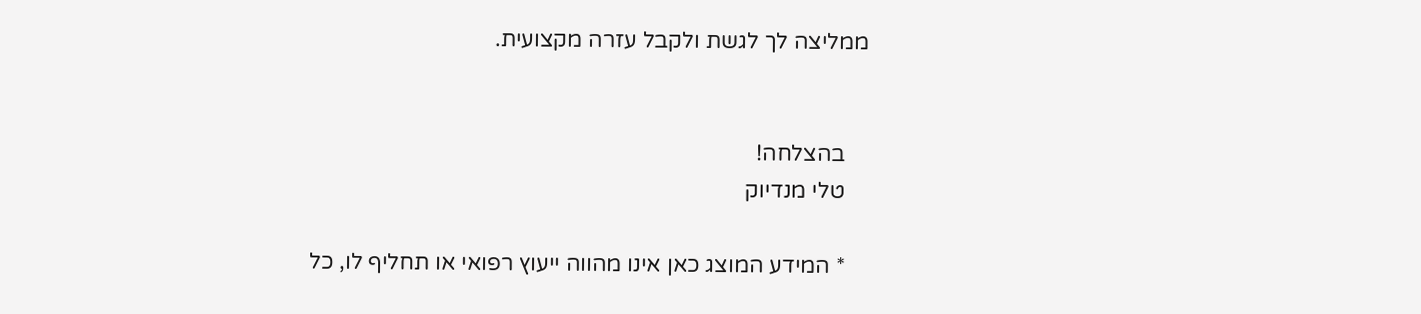ממליצה לך לגשת ולקבל עזרה מקצועית.


    בהצלחה!
    טלי מנדיוק

    * המידע המוצג כאן אינו מהווה ייעוץ רפואי או תחליף לו, כל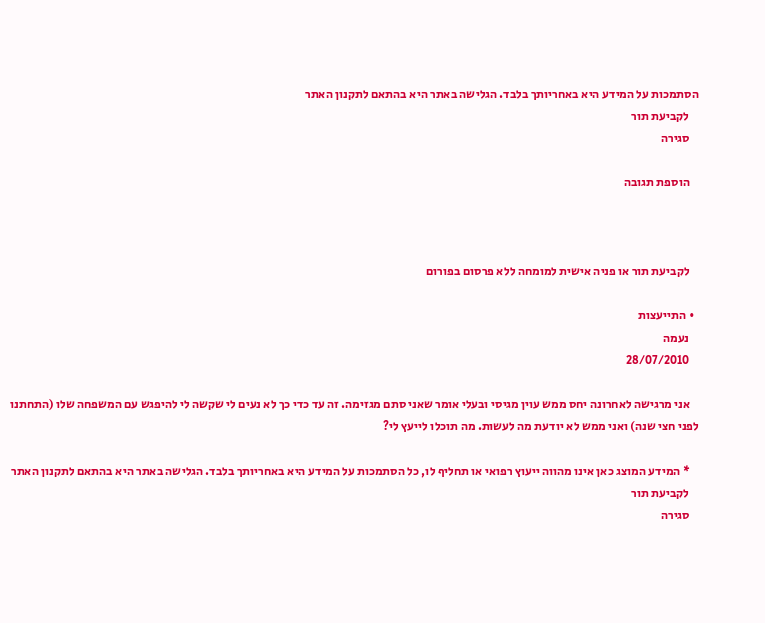הסתמכות על המידע היא באחריותך בלבד. הגלישה באתר היא בהתאם לתקנון האתר
    לקביעת תור
    סגירה

    הוספת תגובה



    לקביעת תור או פניה אישית למומחה ללא פרסום בפורום

  • התייעצות
    נעמה
    28/07/2010

    אני מרגישה לאחרונה יחס ממש עוין מגיסי ובעלי אומר שאני סתם מגזימה. זה עד כדי כך לא נעים לי שקשה לי להיפגש עם המשפחה שלו (התחתנו לפני חצי שנה) ואני ממש לא יודעת מה לעשות. מה תוכלו לייעץ לי?

    * המידע המוצג כאן אינו מהווה ייעוץ רפואי או תחליף לו, כל הסתמכות על המידע היא באחריותך בלבד. הגלישה באתר היא בהתאם לתקנון האתר
    לקביעת תור
    סגירה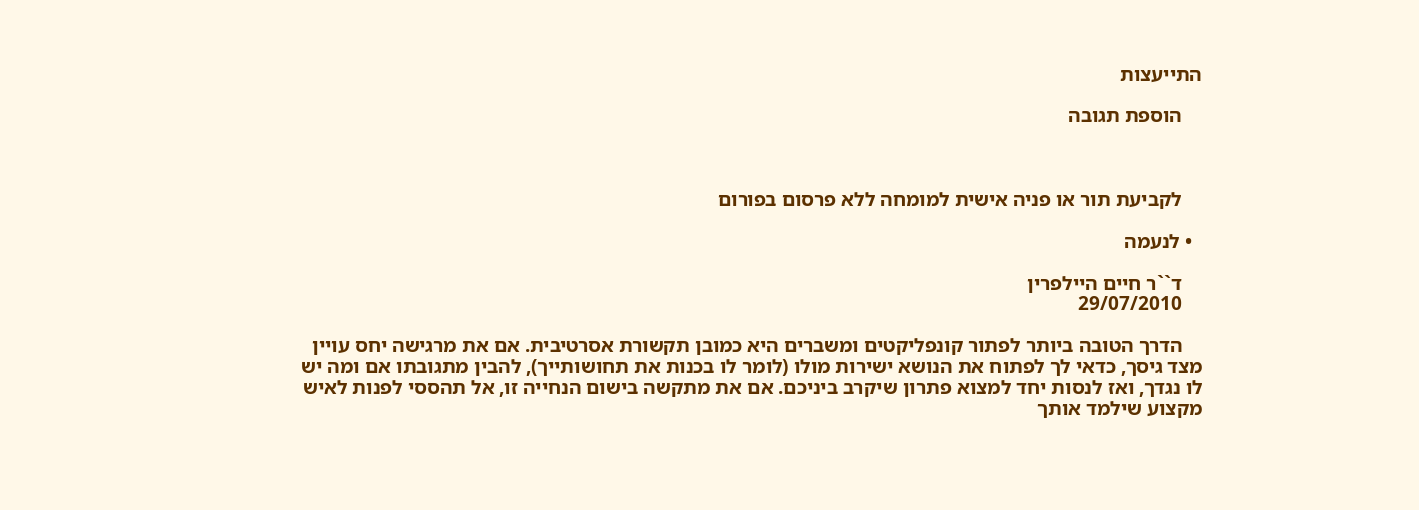התייעצות

    הוספת תגובה



    לקביעת תור או פניה אישית למומחה ללא פרסום בפורום

  • לנעמה

    ד``ר חיים היילפרין
    29/07/2010

    הדרך הטובה ביותר לפתור קונפליקטים ומשברים היא כמובן תקשורת אסרטיבית. אם את מרגישה יחס עויין מצד גיסך, כדאי לך לפתוח את הנושא ישירות מולו (לומר לו בכנות את תחושותייך), להבין מתגובתו אם ומה יש לו נגדך, ואז לנסות יחד למצוא פתרון שיקרב ביניכם. אם את מתקשה בישום הנחייה זו, אל תהססי לפנות לאיש מקצוע שילמד אותך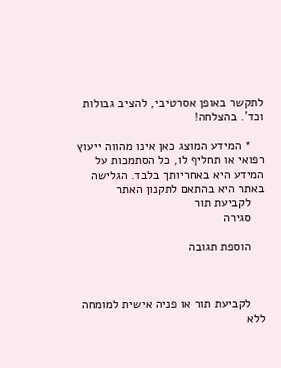לתקשר באופן אסרטיבי, להציב גבולות וכד'. בהצלחה!

    * המידע המוצג כאן אינו מהווה ייעוץ רפואי או תחליף לו, כל הסתמכות על המידע היא באחריותך בלבד. הגלישה באתר היא בהתאם לתקנון האתר
    לקביעת תור
    סגירה

    הוספת תגובה



    לקביעת תור או פניה אישית למומחה ללא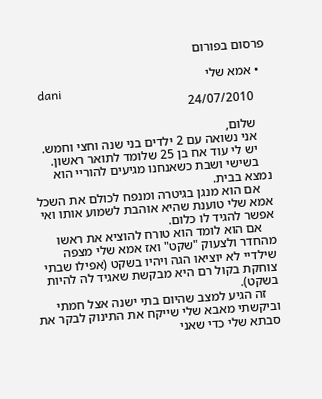פרסום בפורום

  • אמא שלי
    dani
    24/07/2010

    שלום,
    אני נשואה עם 2 ילדים בני שנה וחצי וחמש.
    יש לי עוד אח בן 25 שלומד לתואר ראשון.
    בשישי ושבת כשאנחנו מגיעים להוריי הוא נמצא בבית.
    אם הוא מנגן בגיטרה ומנפח לכולם את השכל אמא שלי טוענת שהיא אוהבת לשמוע אותו ואי אפשר להגיד לו כלום.
    אם הוא לומד הוא טורח להוציא את ראשו מהחדר ולצעוק "שקט" ואז אמא שלי מצפה שילדיי לא יוציאו הגה ויהיו בשקט (אפילו שבתי צוחקת בקול רם היא מבקשת שאגיד לה להיות בשקט).
    זה הגיע למצב שהיום בתי ישנה אצל חמתי וביקשתי מאבא שלי שייקח את התינוק לבקר את סבתא שלי כדי שאני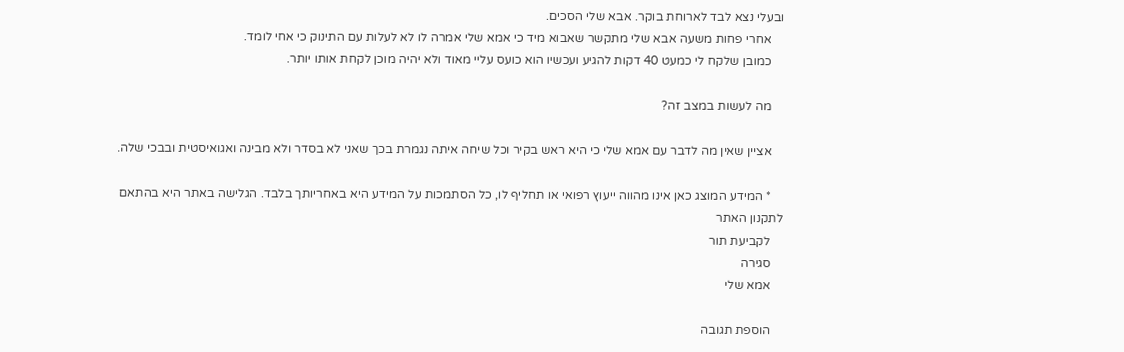ובעלי נצא לבד לארוחת בוקר. אבא שלי הסכים.
    אחרי פחות משעה אבא שלי מתקשר שאבוא מיד כי אמא שלי אמרה לו לא לעלות עם התינוק כי אחי לומד.
    כמובן שלקח לי כמעט 40 דקות להגיע ועכשיו הוא כועס עליי מאוד ולא יהיה מוכן לקחת אותו יותר.

    מה לעשות במצב זה?

    אציין שאין מה לדבר עם אמא שלי כי היא ראש בקיר וכל שיחה איתה נגמרת בכך שאני לא בסדר ולא מבינה ואגואיסטית ובבכי שלה.

    * המידע המוצג כאן אינו מהווה ייעוץ רפואי או תחליף לו, כל הסתמכות על המידע היא באחריותך בלבד. הגלישה באתר היא בהתאם לתקנון האתר
    לקביעת תור
    סגירה
    אמא שלי

    הוספת תגובה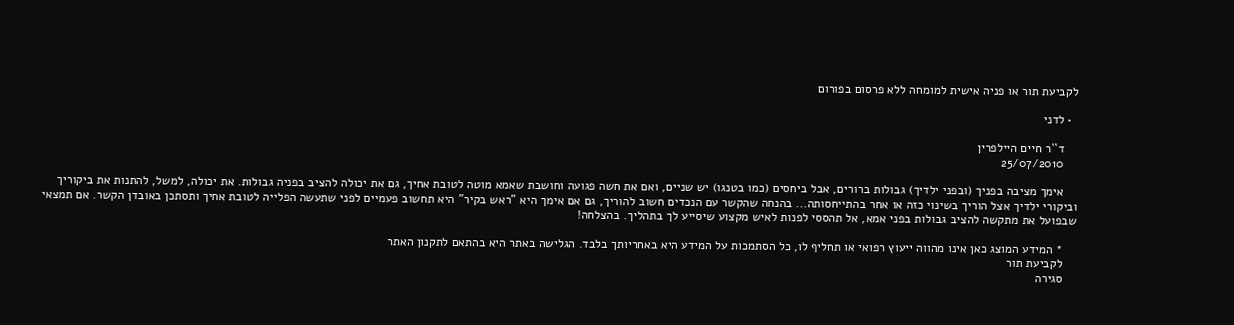לקביעת תור או פניה אישית למומחה ללא פרסום בפורום

  • לדני

    ד``ר חיים היילפרין
    25/07/2010

    אימך מציבה בפניך (ובפני ילדיך) גבולות ברורים, אבל ביחסים (כמו בטנגו) יש שניים, ואם את חשה פגועה וחושבת שאמא מוטה לטובת אחיך, גם את יכולה להציב בפניה גבולות. את יכולה, למשל, להתנות את ביקוריך וביקורי ילדיך אצל הוריך בשינוי כזה או אחר בהתייחסותה... בהנחה שהקשר עם הנכדים חשוב להוריך, גם אם אימך היא "ראש בקיר" היא תחשוב פעמיים לפני שתעשה הפלייה לטובת אחיך ותסתכן באובדן הקשר. אם תמצאי שבפועל את מתקשה להציב גבולות בפני אמא, אל תהססי לפנות לאיש מקצוע שיסייע לך בתהליך. בהצלחה!

    * המידע המוצג כאן אינו מהווה ייעוץ רפואי או תחליף לו, כל הסתמכות על המידע היא באחריותך בלבד. הגלישה באתר היא בהתאם לתקנון האתר
    לקביעת תור
    סגירה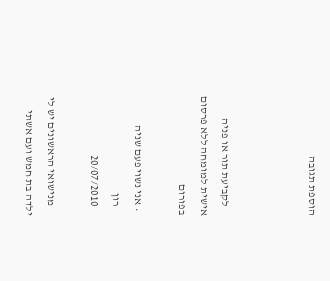הוספת תגובה



    לקביעת תור או פניה אישית למומחה ללא פרסום בפורום

  • אני נשוי פעם שניה
    רון
    20/07/2010

    מנישואי הראשונים יש לי ילדה בת חמש ועם אשתי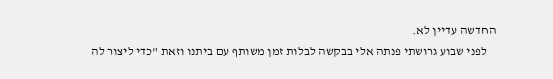החדשה עדיין לא.
    לפני שבוע גרושתי פנתה אלי בבקשה לבלות זמן משותף עם ביתנו וזאת "כדי ליצור לה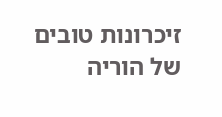זיכרונות טובים של הוריה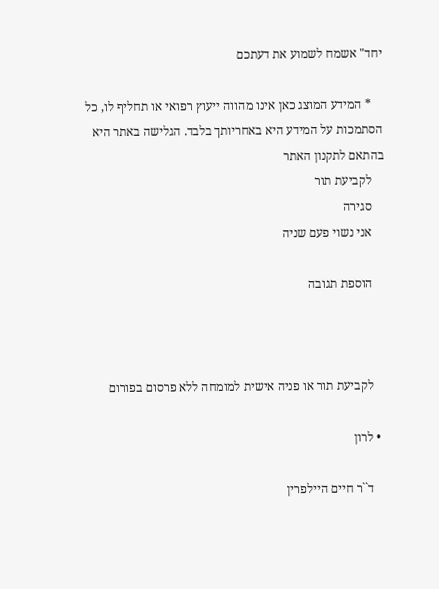יחד" אשמח לשמוע את דעתכם

    * המידע המוצג כאן אינו מהווה ייעוץ רפואי או תחליף לו, כל הסתמכות על המידע היא באחריותך בלבד. הגלישה באתר היא בהתאם לתקנון האתר
    לקביעת תור
    סגירה
    אני נשוי פעם שניה

    הוספת תגובה



    לקביעת תור או פניה אישית למומחה ללא פרסום בפורום

  • לרון

    ד``ר חיים היילפרין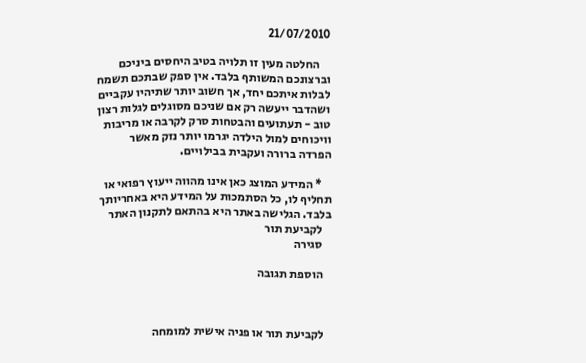21/07/2010

    החלטה מעין זו תלויה בטיב היחסים ביניכם וברצונכם המשותף בלבד. אין ספק שבתכם תשמח לבלות איתכם יחד, אך חשוב יותר שתיהיו עקביים ושהדבר ייעשה רק אם שניכם מסוגלים לגלות רצון טוב - תעתועים והבטחות סרק לקרבה או מריבות וויכוחים למול הילדה יגרמו יותר נזק מאשר הפרדה ברורה ועקבית בבילויים.

    * המידע המוצג כאן אינו מהווה ייעוץ רפואי או תחליף לו, כל הסתמכות על המידע היא באחריותך בלבד. הגלישה באתר היא בהתאם לתקנון האתר
    לקביעת תור
    סגירה

    הוספת תגובה



    לקביעת תור או פניה אישית למומחה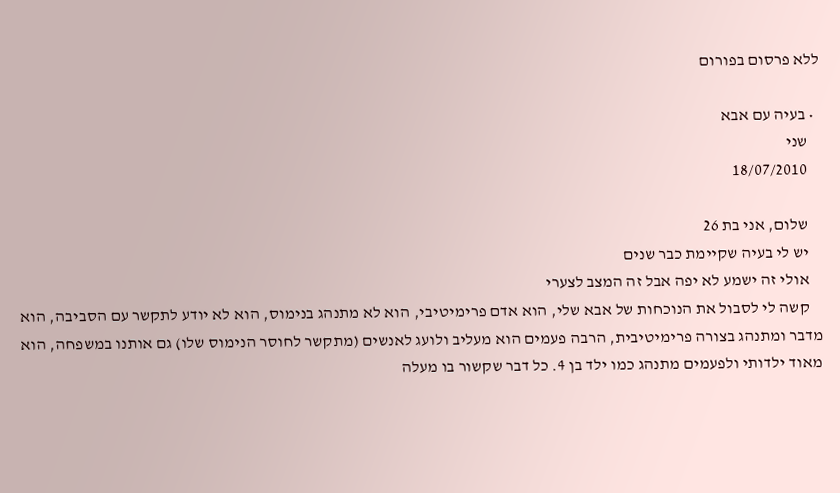ללא פרסום בפורום

  • בעיה עם אבא
    שני
    18/07/2010

    שלום, אני בת 26
    יש לי בעיה שקיימת כבר שנים
    אולי זה ישמע לא יפה אבל זה המצב לצערי
    קשה לי לסבול את הנוכחות של אבא שלי, הוא אדם פרימיטיבי, הוא לא מתנהג בנימוס, הוא לא יודע לתקשר עם הסביבה, הוא מדבר ומתנהג בצורה פרימיטיבית, הרבה פעמים הוא מעליב ולועג לאנשים (מתקשר לחוסר הנימוס שלו) גם אותנו במשפחה, הוא מאוד ילדותי ולפעמים מתנהג כמו ילד בן 4. כל דבר שקשור בו מעלה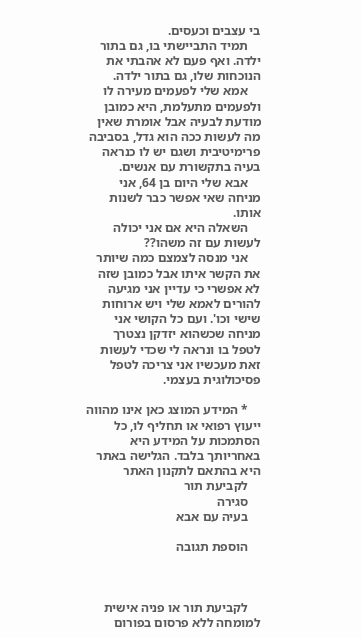בי עצבים וכעסים.
    תמיד התביישתי בו, גם בתור ילדה. ואף פעם לא אהבתי את הנוכחות שלו, גם בתור ילדה.
    אמא שלי לפעמים מעירה לו ולפעמים מתעלמת, היא כמובן מודעת לבעיה אבל אומרת שאין מה לעשות ככה הוא גדל, בסביבה פרימיטיבית ושגם יש לו כנראה בעיה בתקשורת עם אנשים.
    אבא שלי היום בן 64, אני מניחה שאי אפשר כבר לשנות אותו.
    השאלה היא אם אני יכולה לעשות עם זה משהו??
    אני מנסה לצמצם כמה שיותר את הקשר איתו אבל כמובן שזה לא אפשרי כי עדיין אני מגיעה להורים לאמא שלי ויש ארוחות שישי וכו'. ועם כל הקושי אני מניחה שכשהוא יזדקן נצטרך לטפל בו ונראה לי שכדי לעשות זאת מעכשיו אני צריכה לטפל פסיכולוגית בעצמי.

    * המידע המוצג כאן אינו מהווה ייעוץ רפואי או תחליף לו, כל הסתמכות על המידע היא באחריותך בלבד. הגלישה באתר היא בהתאם לתקנון האתר
    לקביעת תור
    סגירה
    בעיה עם אבא

    הוספת תגובה



    לקביעת תור או פניה אישית למומחה ללא פרסום בפורום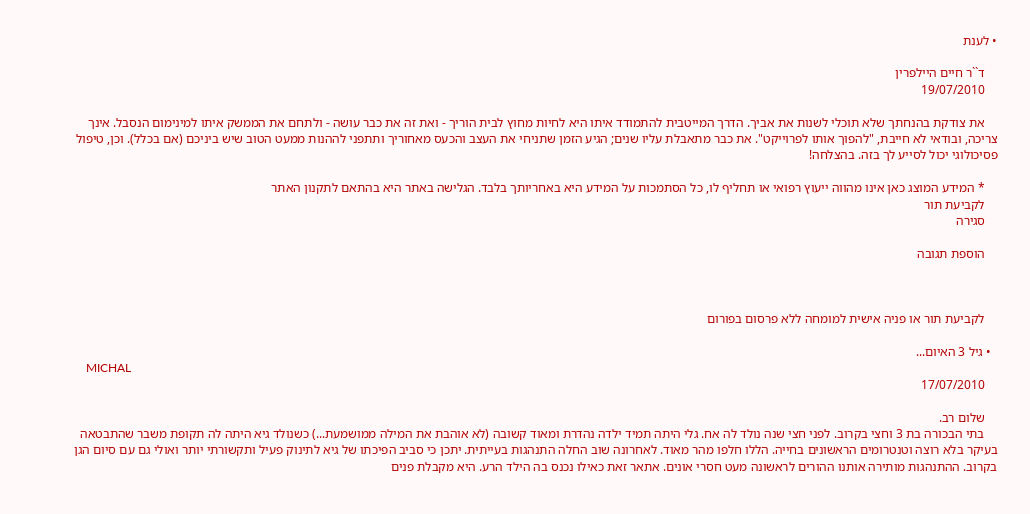• לענת

    ד``ר חיים היילפרין
    19/07/2010

    את צודקת בהנחתך שלא תוכלי לשנות את אביך. הדרך המייטבית להתמודד איתו היא לחיות מחוץ לבית הוריך - ואת זה את כבר עושה - ולתחם את הממשק איתו למינימום הנסבל. אינך צריכה, ובודאי לא חייבת, "להפוך אותו לפרוייקט". את כבר מתאבלת עליו שנים; הגיע הזמן שתניחי את העצב והכעס מאחוריך ותתפני לההנות ממעט הטוב שיש ביניכם (אם בכלל). וכן, טיפול פסיכולוגי יכול לסייע לך בזה. בהצלחה!

    * המידע המוצג כאן אינו מהווה ייעוץ רפואי או תחליף לו, כל הסתמכות על המידע היא באחריותך בלבד. הגלישה באתר היא בהתאם לתקנון האתר
    לקביעת תור
    סגירה

    הוספת תגובה



    לקביעת תור או פניה אישית למומחה ללא פרסום בפורום

  • גיל 3 האיום...
    MICHAL
    17/07/2010

    שלום רב.
    בתי הבכורה בת 3 וחצי בקרוב. לפני חצי שנה נולד לה אח. גלי היתה תמיד ילדה נהדרת ומאוד קשובה (לא אוהבת את המילה ממושמעת...) כשנולד גיא היתה לה תקופת משבר שהתבטאה בעיקר בלא רוצה וטנטרומים הראשונים בחייה. הללו חלפו מהר מאוד. לאחרונה שוב החלה התנהגות בעייתית. יתכן כי סביב הפיכתו של גיא לתינוק פעיל ותקשורתי יותר ואולי גם עם סיום הגן בקרוב. ההתנהגות מותירה אותנו ההורים לראשונה מעט חסרי אונים. אתאר זאת כאילו נכנס בה הילד הרע. היא מקבלת פנים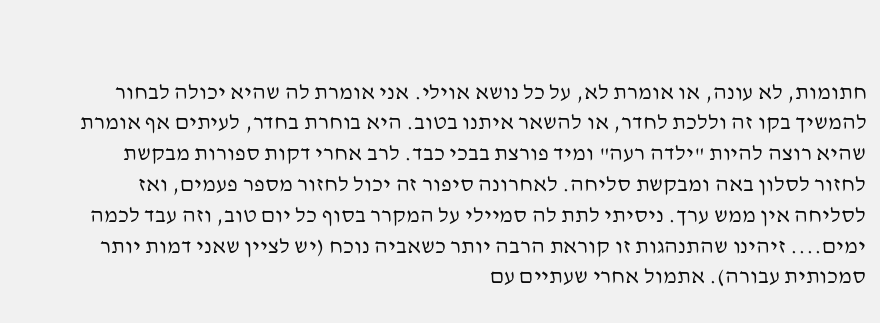חתומות, לא עונה, או אומרת לא, על כל נושא אוילי. אני אומרת לה שהיא יכולה לבחור להמשיך בקו זה וללכת לחדר, או להשאר איתנו בטוב. היא בוחרת בחדר, לעיתים אף אומרת שהיא רוצה להיות "ילדה רעה" ומיד פורצת בבכי כבד. לרב אחרי דקות ספורות מבקשת לחזור לסלון באה ומבקשת סליחה. לאחרונה סיפור זה יכול לחזור מספר פעמים, ואז לסליחה אין ממש ערך. ניסיתי לתת לה סמיילי על המקרר בסוף כל יום טוב, וזה עבד לכמה ימים.... זיהינו שהתנהגות זו קוראת הרבה יותר כשאביה נוכח (יש לציין שאני דמות יותר סמכותית עבורה). אתמול אחרי שעתיים עם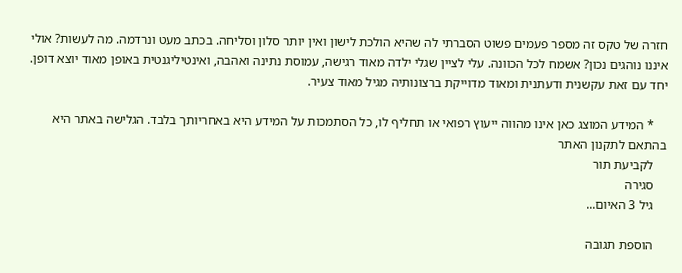חזרה של טקס זה מספר פעמים פשוט הסברתי לה שהיא הולכת לישון ואין יותר סלון וסליחה. בכתב מעט ונרדמה. מה לעשות? אולי איננו נוהגים נכון? אשמח לכל הכוונה. עלי לציין שגלי ילדה מאוד רגישה, עמוסת נתינה ואהבה, ואינטיליגנטית באופן מאוד יוצא דופן. יחד עם זאת עקשנית ודעתנית ומאוד מדוייקת ברצונותיה מגיל מאוד צעיר.

    * המידע המוצג כאן אינו מהווה ייעוץ רפואי או תחליף לו, כל הסתמכות על המידע היא באחריותך בלבד. הגלישה באתר היא בהתאם לתקנון האתר
    לקביעת תור
    סגירה
    גיל 3 האיום...

    הוספת תגובה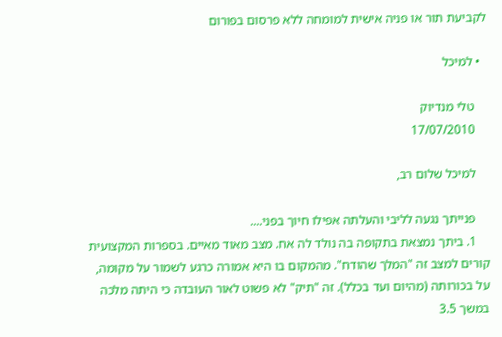לקביעת תור או פניה אישית למומחה ללא פרסום בפורום

  • למיכל

    טלי מנדיוק
    17/07/2010

    למיכל שלום רב,

    פנייתך נגעה לליבי והעלתה אפילו חיוך בפני....
    1. ביתך נמצאת בתקופה בה נולד לה אח. מצב מאוד מאיים. בספרות המקצועית קורים למצב זה "המלך שהודח". מהמקום בו היא אמורה כרגע לשמור על מקומה, על בכורותה (מהיום ועד בכלל). זה "תיק" לא פשוט לאור העובדה כי היתה מלכה במשך 3.5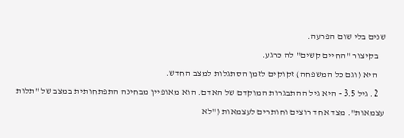שנים בלי שום הפרעה.
    בקיצור "החיים קשים" לה כרגע.
    היא (וגם כל המשפחה) זקוקים לזמן הסתגלות למצב החדש.
    2. גיל 3.5 - היא גיל ההתבגרות המוקדם של האדם. הוא מאופיין מבחינה התפתחותית במצב של "תלות עצמאות". מצד אחד רוצים וחותרים לעצמאות ("לא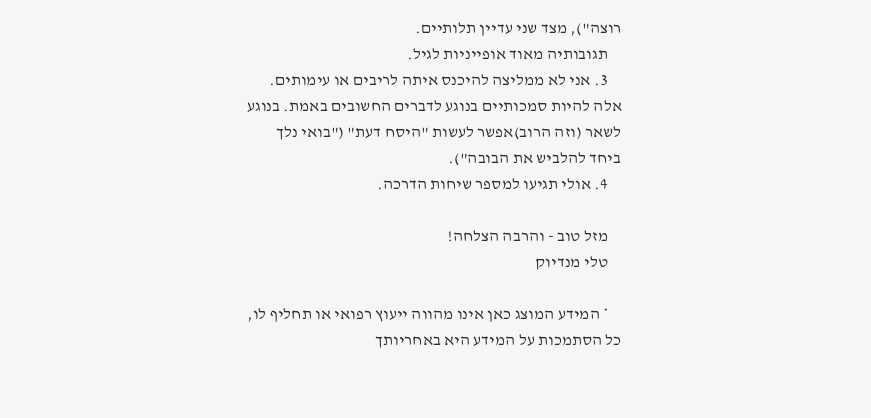רוצה"), מצד שני עדיין תלותיים.
    תגובותיה מאוד אופייניות לגיל.
    3. אני לא ממליצה להיכנס איתה לריבים או עימותים. אלה להיות סמכותיים בנוגע לדברים החשובים באמת. בנוגע לשאר (וזה הרוב)אפשר לעשות "היסח דעת" ("בואי נלך ביחד להלביש את הבובה").
    4. אולי תגיעו למספר שיחות הדרכה.

    מזל טוב - והרבה הצלחה!
    טלי מנדיוק

    * המידע המוצג כאן אינו מהווה ייעוץ רפואי או תחליף לו, כל הסתמכות על המידע היא באחריותך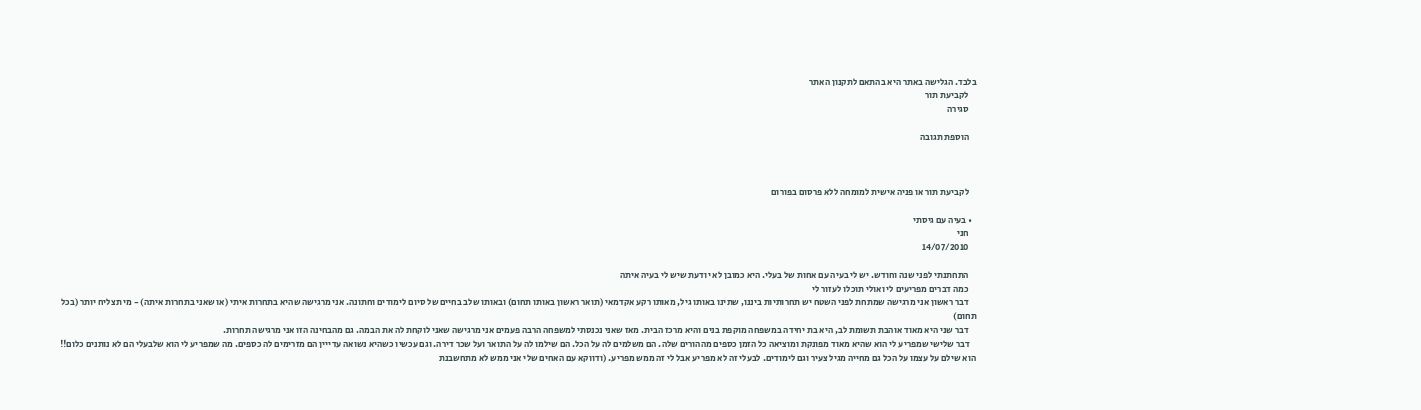בלבד. הגלישה באתר היא בהתאם לתקנון האתר
    לקביעת תור
    סגירה

    הוספת תגובה



    לקביעת תור או פניה אישית למומחה ללא פרסום בפורום

  • בעיה עם גיסתי
    חני
    14/07/2010

    התחתנתי לפני שנה וחודש. יש לי בעיה עם אחות של בעלי. היא כמובן לא יודעת שיש לי בעיה איתה
    כמה דברים מפריעים לי ואולי תוכלו לעזור לי
    דבר ראשון אני מרגישה שמתחת לפני השטח יש תחרותיות ביננו, שתינו באותו גיל, מאותו רקע אקדמאי (תואר ראשון באותו תחום) ובאותו שלב בחיים של סיום לימודים וחתונה. אני מרגישה שהיא בתחרות איתי (או שאני בתחרות איתה) - מי תצליח יותר (בכל תחום)
    דבר שני היא מאוד אוהבת תשומת לב, היא בת יחידה במשפחה מוקפת בנים והיא מרכז הבית. מאז שאני נכנסתי למשפחה הרבה פעמים אני מרגישה שאני לוקחת לה את הבמה. גם מהבחינה הזו אני מרגישה תחרות.
    דבר שלישי שמפריע לי הוא שהיא מאוד מפונקת ומוציאה כל הזמן כספים מההורים שלה. הם משלמים לה על הכל. הם שילמו לה על התואר ועל שכר דירה. וגם עכשיו כשהיא נשואה עדייין הם מזרימים לה כספים. מה שמפריע לי הוא שלבעלי הם לא נותנים כלום!! הוא שילם על עצמו על הכל גם מחייה מגיל צעיר וגם לימודים. לבעלי זה לא מפריע אבל לי זה ממש מפריע. (ודווקא עם האחים שלי אני ממש לא מתחשבנת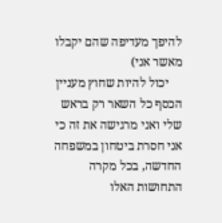להיפך מעדיפה שהם יקבלו מאשר אני)
    יכול להיות שחוץ מעניין הכסף כל השאר רק בראש שלי ואני מרגישה את זה כי אני חסרת ביטחון במשפחה החדשה, בכל מקרה התחושות האלו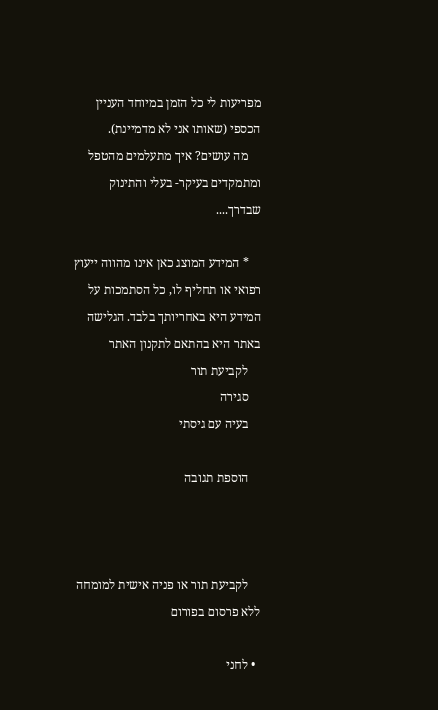מפריעות לי כל הזמן במיוחד העניין הכספי (שאותו אני לא מדמיינת).
    מה עושים? איך מתעלמים מהטפל ומתמקדים בעיקר- בעלי והתינוק שבדרך....

    * המידע המוצג כאן אינו מהווה ייעוץ רפואי או תחליף לו, כל הסתמכות על המידע היא באחריותך בלבד. הגלישה באתר היא בהתאם לתקנון האתר
    לקביעת תור
    סגירה
    בעיה עם גיסתי

    הוספת תגובה



    לקביעת תור או פניה אישית למומחה ללא פרסום בפורום

  • לחני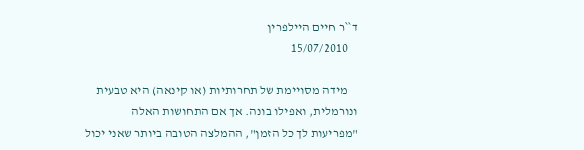ד``ר חיים היילפרין
    15/07/2010

    מידה מסויימת של תחרותיות (או קינאה) היא טבעית ונורמלית, ואפילו בונה. אך אם התחושות האלה "מפריעות לך כל הזמן", ההמלצה הטובה ביותר שאני יכול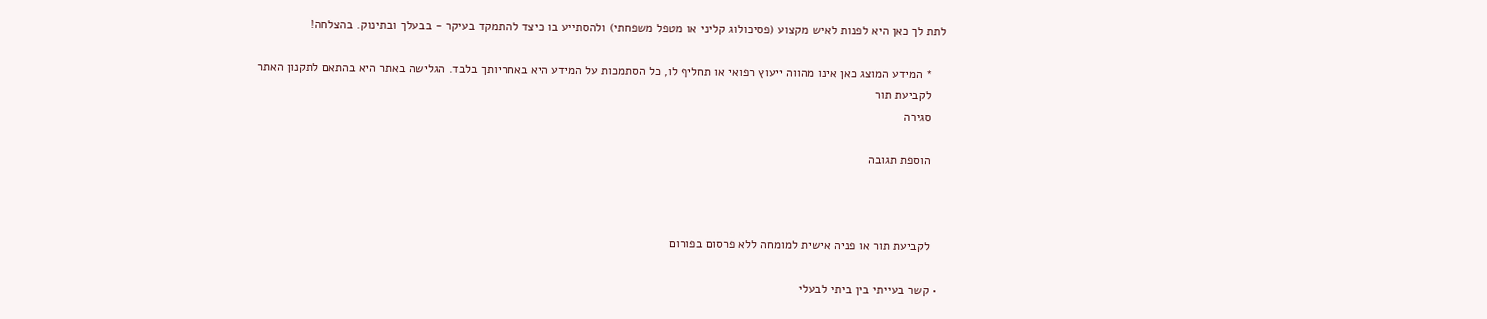לתת לך כאן היא לפנות לאיש מקצוע (פסיכולוג קליני או מטפל משפחתי) ולהסתייע בו כיצד להתמקד בעיקר - בבעלך ובתינוק. בהצלחה!

    * המידע המוצג כאן אינו מהווה ייעוץ רפואי או תחליף לו, כל הסתמכות על המידע היא באחריותך בלבד. הגלישה באתר היא בהתאם לתקנון האתר
    לקביעת תור
    סגירה

    הוספת תגובה



    לקביעת תור או פניה אישית למומחה ללא פרסום בפורום

  • קשר בעייתי בין ביתי לבעלי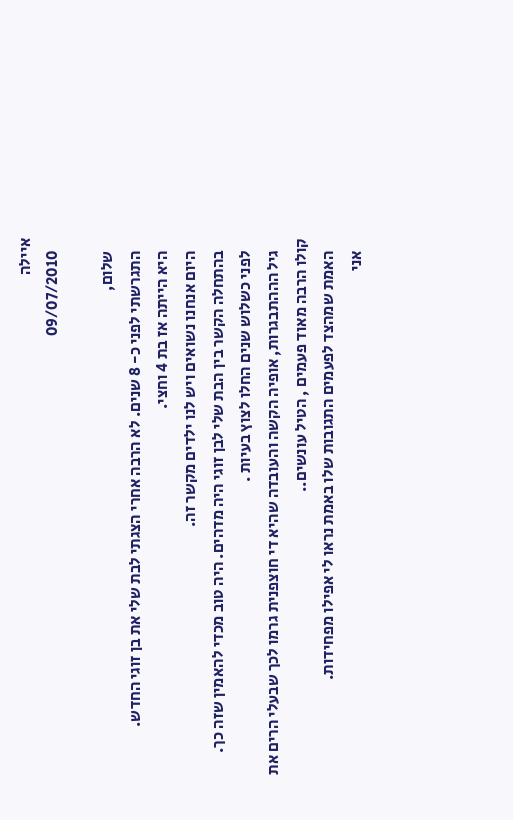איילה
    09/07/2010

    שלום,
    התגרשתי לפני כ- 8 שנים. לא הרבה אחרי הצגתי לבת שלי את בן זוגי החדש.
    היא הייתה אז בת 4 וחצי.
    היום אנחנו נשואים ויש לנו ילדים מקשר זה.
    בהתחלה הקשר בין הבת שלי לבן זוגי היה מדהים. היה טוב מכדי להאמין שזה כך.
    לפני כשלוש שנים החלו לצוץ בעיות .
    גיל הההתבגרות, אופיה הקשה והעובדה שהיא די חוצפנית גרמו לכך שבעלי הרים את קולו הרבה מאוד פעמים , הטיל עונשים..
    האמת שמהצד לפעמים התגובות שלו באמת נראו לי אפילו מפחידות.
    אני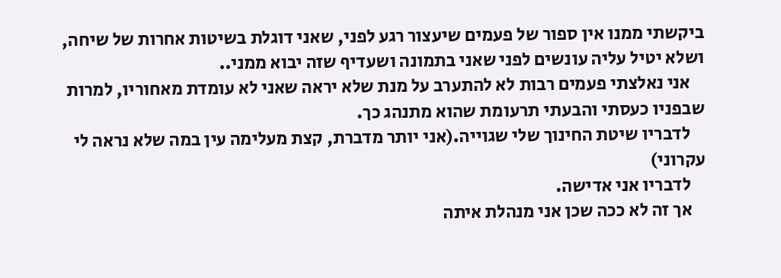ביקשתי ממנו אין ספור של פעמים שיעצור רגע לפני, שאני דוגלת בשיטות אחרות של שיחה, ושלא יטיל עליה עונשים לפני שאני בתמונה ושעדיף שזה יבוא ממני..
    אני נאלצתי פעמים רבות לא להתערב על מנת שלא יראה שאני לא עומדת מאחוריו, למרות שבפניו כעסתי והבעתי תרעומת שהוא מתנהג כך.
    לדבריו שיטת החינוך שלי שגוייה.(אני יותר מדברת, קצת מעלימה עין במה שלא נראה לי עקרוני)
    לדבריו אני אדישה.
    אך זה לא ככה שכן אני מנהלת איתה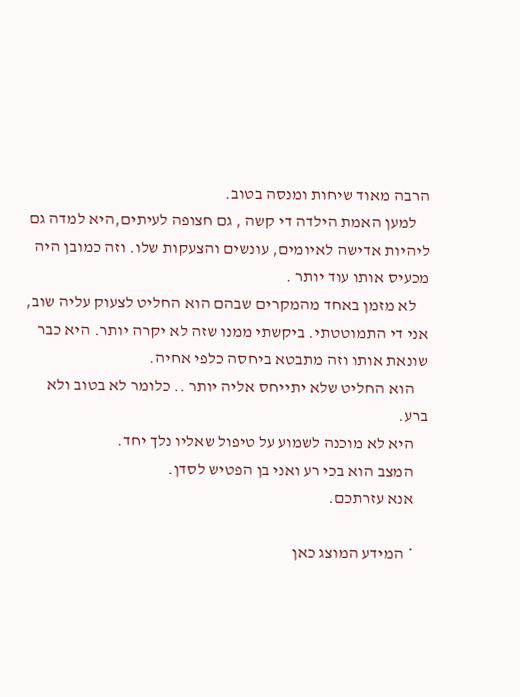הרבה מאוד שיחות ומנסה בטוב.
    למען האמת הילדה די קשה , גם חצופה לעיתים,היא למדה גם ליהיות אדישה לאיומים, עונשים והצעקות שלו. וזה כמובן היה מכעיס אותו עוד יותר .
    לא מזמן באחד מהמקרים שבהם הוא החליט לצעוק עליה שוב, אני די התמוטטתי. ביקשתי ממנו שזה לא יקרה יותר. היא כבר שונאת אותו וזה מתבטא ביחסה כלפי אחיה.
    הוא החליט שלא יתייחס אליה יותר .. כלומר לא בטוב ולא ברע.
    היא לא מוכנה לשמוע על טיפול שאליו נלך יחד.
    המצב הוא בכי רע ואני בן הפטיש לסדן.
    אנא עזרתכם.

    * המידע המוצג כאן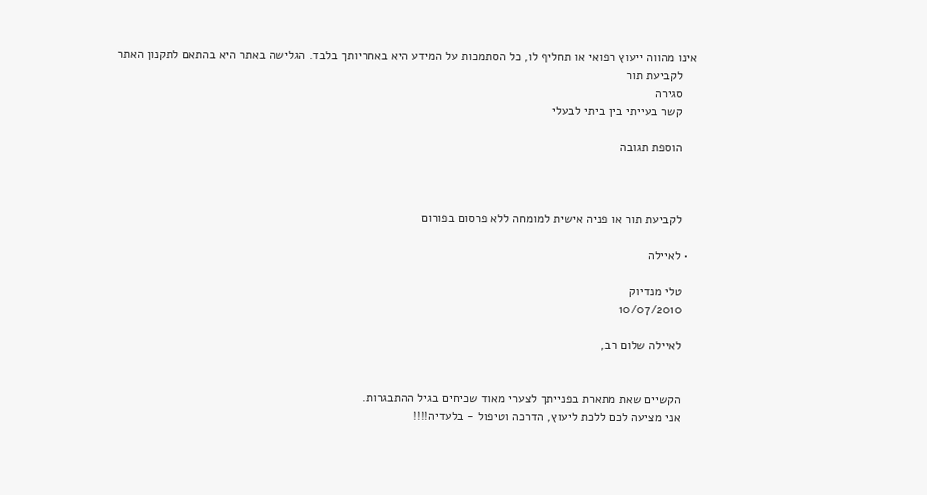אינו מהווה ייעוץ רפואי או תחליף לו, כל הסתמכות על המידע היא באחריותך בלבד. הגלישה באתר היא בהתאם לתקנון האתר
    לקביעת תור
    סגירה
    קשר בעייתי בין ביתי לבעלי

    הוספת תגובה



    לקביעת תור או פניה אישית למומחה ללא פרסום בפורום

  • לאיילה

    טלי מנדיוק
    10/07/2010

    לאיילה שלום רב,


    הקשיים שאת מתארת בפנייתך לצערי מאוד שכיחים בגיל ההתבגרות.
    אני מציעה לכם ללכת ליעוץ, הדרכה וטיפול - בלעדיה!!!!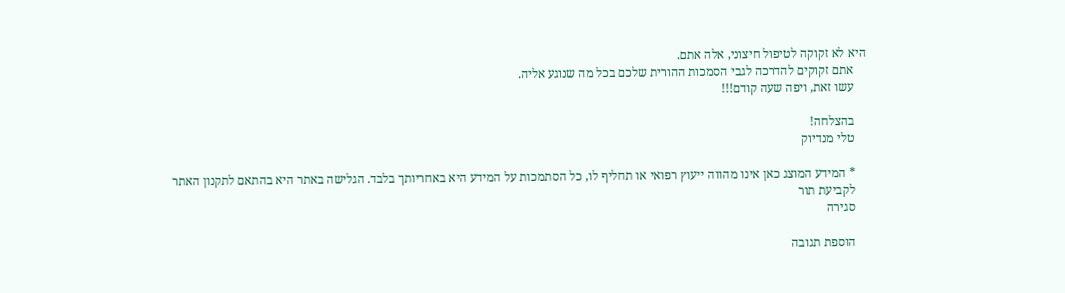היא לא זקוקה לטיפול חיצוני, אלה אתם.
    אתם זקוקים להדרכה לגבי הסמכות ההורית שלכם בכל מה שנוגע אליה.
    עשו זאת, ויפה שעה קודם!!!

    בהצלחה!
    טלי מנדיוק

    * המידע המוצג כאן אינו מהווה ייעוץ רפואי או תחליף לו, כל הסתמכות על המידע היא באחריותך בלבד. הגלישה באתר היא בהתאם לתקנון האתר
    לקביעת תור
    סגירה

    הוספת תגובה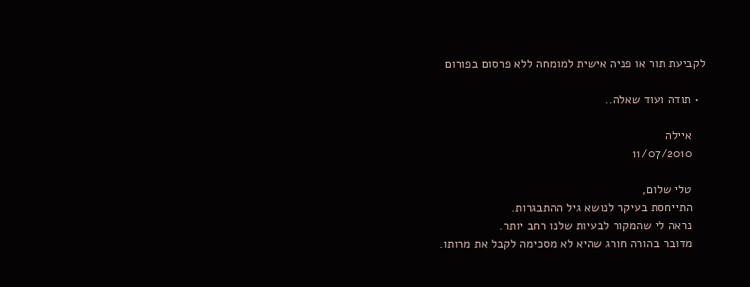לקביעת תור או פניה אישית למומחה ללא פרסום בפורום

  • תודה ועוד שאלה..

    איילה
    11/07/2010

    טלי שלום,
    התייחסת בעיקר לנושא גיל ההתבגרות.
    נראה לי שהמקור לבעיות שלנו רחב יותר.
    מדובר בהורה חורג שהיא לא מסכימה לקבל את מרותו.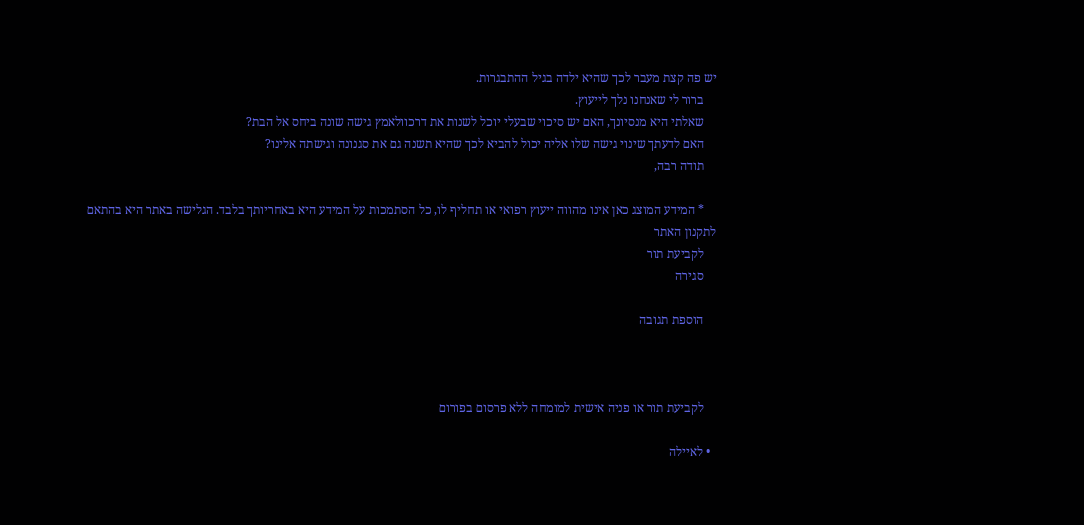יש פה קצת מעבר לכך שהיא ילדה בגיל ההתבגרות.
    ברור לי שאנחנו נלך לייעוץ.
    שאלתי היא מנסיונך, האם יש סיכוי שבעלי יוכל לשנות את דרכוולאמץ גישה שונה ביחס אל הבת?
    האם לדעתך שינוי גישה שלו אליה יכול להביא לכך שהיא תשנה גם את סגנונה וגישתה אלינו?
    תודה רבה,

    * המידע המוצג כאן אינו מהווה ייעוץ רפואי או תחליף לו, כל הסתמכות על המידע היא באחריותך בלבד. הגלישה באתר היא בהתאם לתקנון האתר
    לקביעת תור
    סגירה

    הוספת תגובה



    לקביעת תור או פניה אישית למומחה ללא פרסום בפורום

  • לאיילה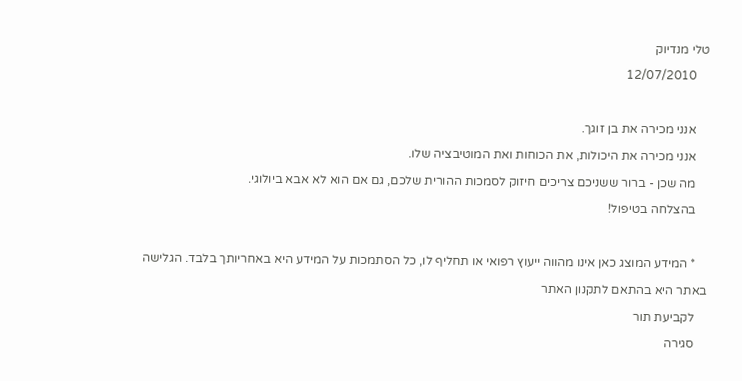טלי מנדיוק
    12/07/2010

    אנני מכירה את בן זוגך.
    אנני מכירה את היכולות, את הכוחות ואת המוטיבציה שלו.
    מה שכן - ברור ששניכם צריכים חיזוק לסמכות ההורית שלכם, גם אם הוא לא אבא ביולוגי.
    בהצלחה בטיפול!

    * המידע המוצג כאן אינו מהווה ייעוץ רפואי או תחליף לו, כל הסתמכות על המידע היא באחריותך בלבד. הגלישה באתר היא בהתאם לתקנון האתר
    לקביעת תור
    סגירה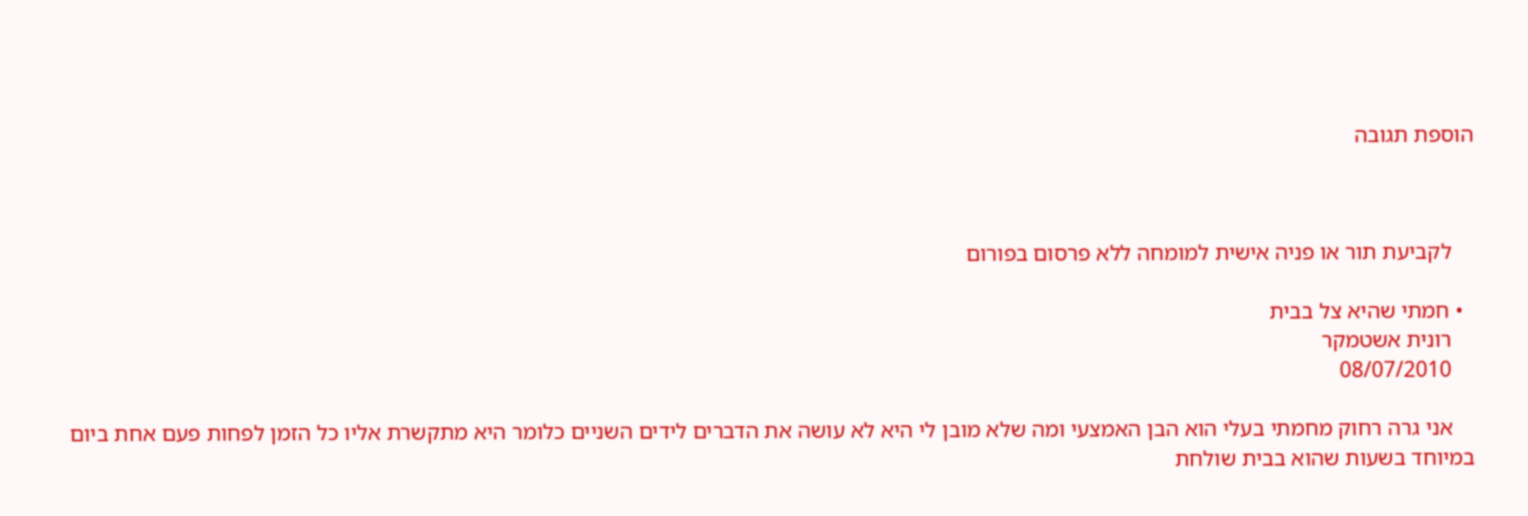הוספת תגובה



    לקביעת תור או פניה אישית למומחה ללא פרסום בפורום

  • חמתי שהיא צל בבית
    רונית אשטמקר
    08/07/2010

    אני גרה רחוק מחמתי בעלי הוא הבן האמצעי ומה שלא מובן לי היא לא עושה את הדברים לידים השניים כלומר היא מתקשרת אליו כל הזמן לפחות פעם אחת ביום במיוחד בשעות שהוא בבית שולחת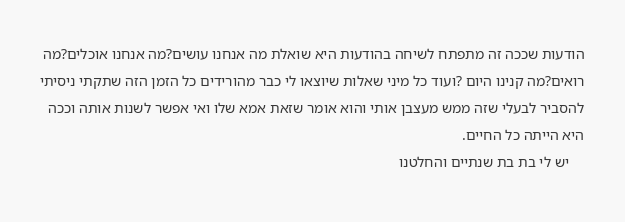הודעות שככה זה מתפתח לשיחה בהודעות היא שואלת מה אנחנו עושים?מה אנחנו אוכלים?מה רואים?מה קנינו היום ?ועוד כל מיני שאלות שיוצאו לי כבר מהורידים כל הזמן הזה שתקתי ניסיתי להסביר לבעלי שזה ממש מעצבן אותי והוא אומר שזאת אמא שלו ואי אפשר לשנות אותה וככה היא הייתה כל החיים.
    יש לי בת בת שנתיים והחלטנו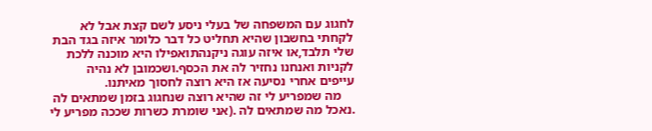לחגוג עם המשפחה של בעלי ניסע לשם קצת אבל לא לקחתי בחשבון שהיא תחליט כל דבר כלומר איזה בגד הבת שלי תלבד,או איזה עוגה ניקנהתואפילו היא מוכנה ללכת לקניות ואנחנו נחזיר לה את הכסף.ושכמובן לא נהיה עייפים אחרי נסיעה אז היא רוצה לחסוך מאיתנו.
    מה שמפריע לי זה שהיא רוצה שנחגוג בזמן שמתאים לה .נאכל מה שמתאים לה .(אני שומרת כשרות שככה מפריע לי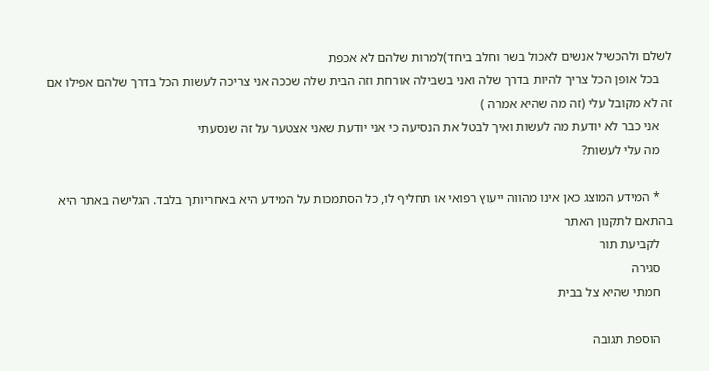לשלם ולהכשיל אנשים לאכול בשר וחלב ביחד)למרות שלהם לא אכפת
    בכל אופן הכל צריך להיות בדרך שלה ואני בשבילה אורחת וזה הבית שלה שככה אני צריכה לעשות הכל בדרך שלהם אפילו אם זה לא מקובל עלי (זה מה שהיא אמרה )
    אני כבר לא יודעת מה לעשות ואיך לבטל את הנסיעה כי אני יודעת שאני אצטער על זה שנסעתי
    מה עלי לעשות?

    * המידע המוצג כאן אינו מהווה ייעוץ רפואי או תחליף לו, כל הסתמכות על המידע היא באחריותך בלבד. הגלישה באתר היא בהתאם לתקנון האתר
    לקביעת תור
    סגירה
    חמתי שהיא צל בבית

    הוספת תגובה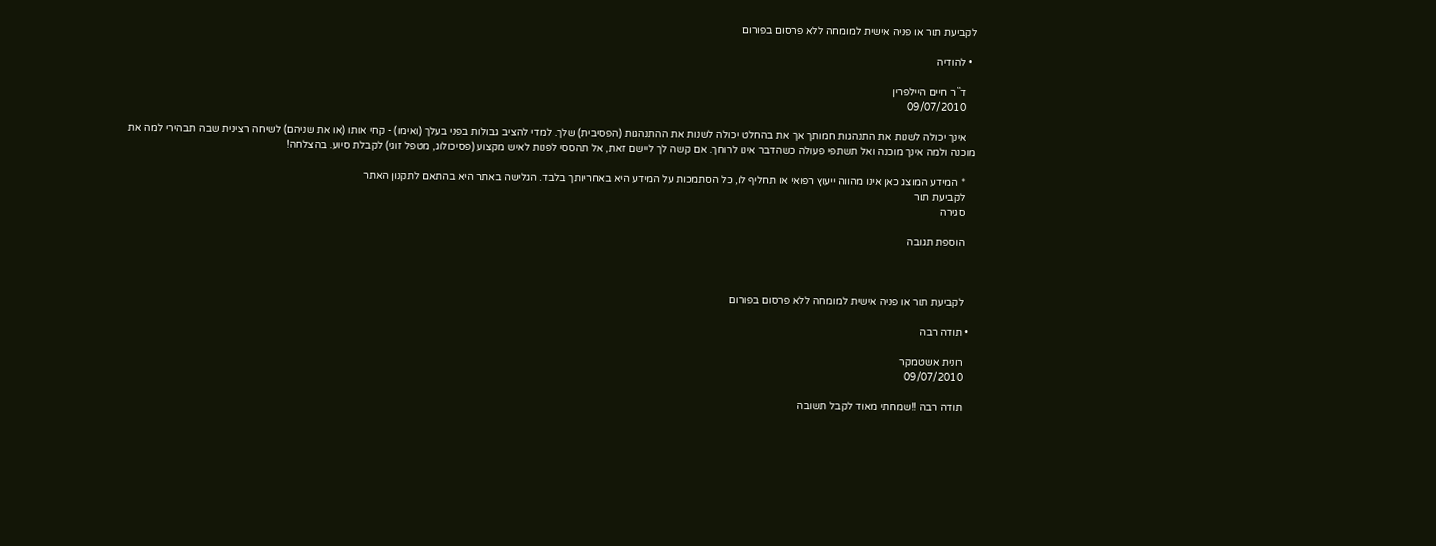לקביעת תור או פניה אישית למומחה ללא פרסום בפורום

  • להודיה

    ד``ר חיים היילפרין
    09/07/2010

    אינך יכולה לשנות את התנהגות חמותך אך את בהחלט יכולה לשנות את ההתנהגות (הפסיבית) שלך. למדי להציב גבולות בפני בעלך (ואימו) - קחי אותו (או את שניהם) לשיחה רצינית שבה תבהירי למה את מוכנה ולמה אינך מוכנה ואל תשתפי פעולה כשהדבר אינו לרוחך. אם קשה לך ליישם זאת, אל תהססי לפנות לאיש מקצוע (פסיכולוג, מטפל זוגי) לקבלת סיוע. בהצלחה!

    * המידע המוצג כאן אינו מהווה ייעוץ רפואי או תחליף לו, כל הסתמכות על המידע היא באחריותך בלבד. הגלישה באתר היא בהתאם לתקנון האתר
    לקביעת תור
    סגירה

    הוספת תגובה



    לקביעת תור או פניה אישית למומחה ללא פרסום בפורום

  • תודה רבה

    רונית אשטמקר
    09/07/2010

    תודה רבה !!שמחתי מאוד לקבל תשובה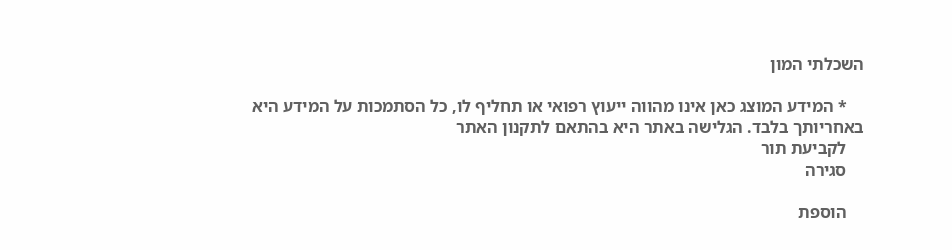השכלתי המון

    * המידע המוצג כאן אינו מהווה ייעוץ רפואי או תחליף לו, כל הסתמכות על המידע היא באחריותך בלבד. הגלישה באתר היא בהתאם לתקנון האתר
    לקביעת תור
    סגירה

    הוספת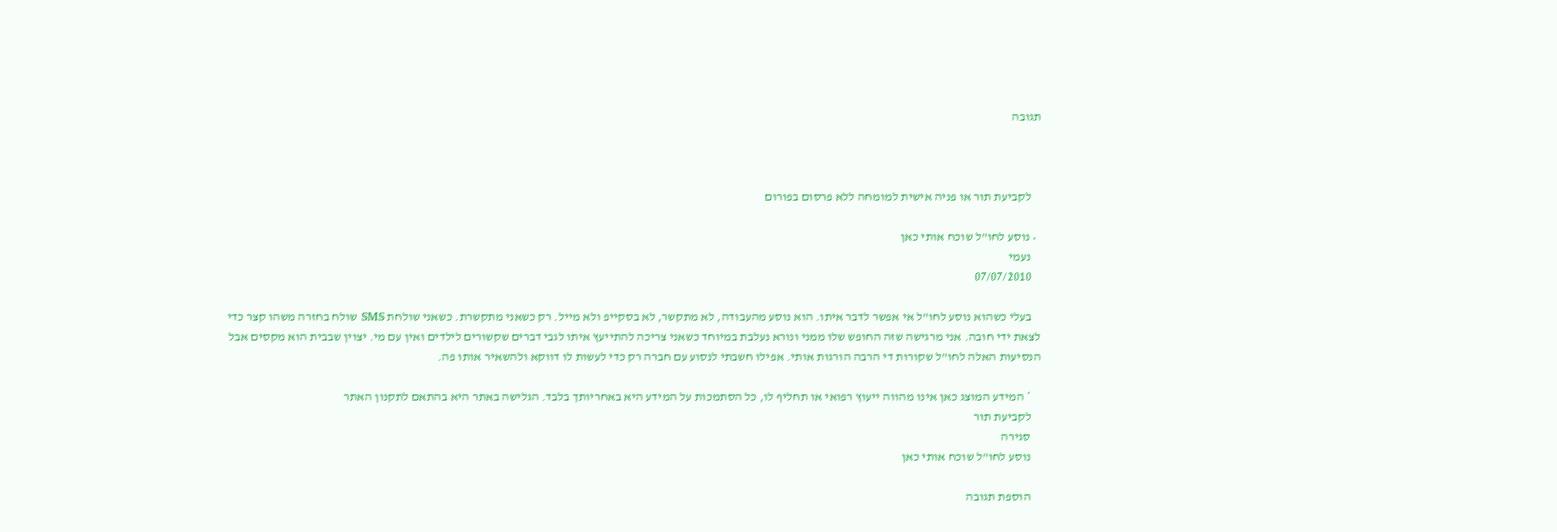תגובה



    לקביעת תור או פניה אישית למומחה ללא פרסום בפורום

  • נוסע לחו"ל שוכח אותי כאן
    נעמי
    07/07/2010

    בעלי כשהוא נוסע לחו"ל אי אפשר לדבר איתו. הוא נוסע מהעבודה, לא מתקשר, לא בסקייפ ולא מייל. רק כשאני מתקשרת. כשאני שולחת SMS שולח בחזרה משהו קצר כדי לצאת ידי חובה. אני מרגישה שזה החופש שלו ממני ונורא נעלבת במיוחד כשאני צריכה להתייעץ איתו לגבי דברים שקשורים לילדים ואין עם מי. יצוין שבבית הוא מקסים אבל הנסיעות האלה לחו"ל שקורות די הרבה הורגות אותי. אפילו חשבתי לנסוע עם חברה רק כדי לעשות לו דווקא ולהשאיר אותו פה.

    * המידע המוצג כאן אינו מהווה ייעוץ רפואי או תחליף לו, כל הסתמכות על המידע היא באחריותך בלבד. הגלישה באתר היא בהתאם לתקנון האתר
    לקביעת תור
    סגירה
    נוסע לחו"ל שוכח אותי כאן

    הוספת תגובה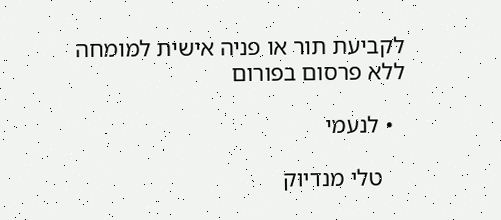לקביעת תור או פניה אישית למומחה ללא פרסום בפורום

  • לנעמי

    טלי מנדיוק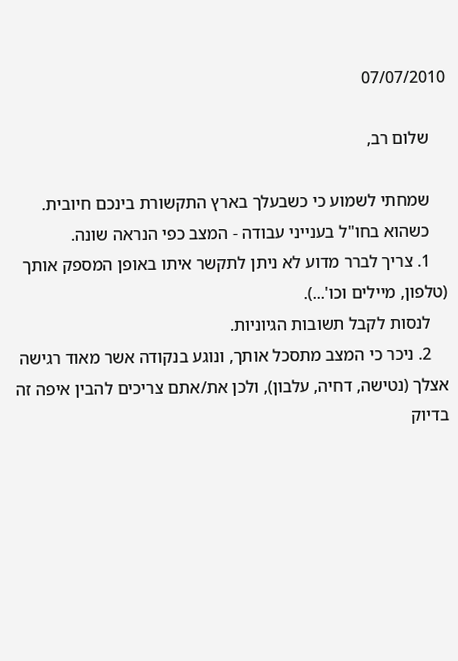07/07/2010

    שלום רב,

    שמחתי לשמוע כי כשבעלך בארץ התקשורת בינכם חיובית.
    כשהוא בחו"ל בענייני עבודה - המצב כפי הנראה שונה.
    1. צריך לברר מדוע לא ניתן לתקשר איתו באופן המספק אותך (טלפון, מיילים וכו'...).
    לנסות לקבל תשובות הגיוניות.
    2. ניכר כי המצב מתסכל אותך, ונוגע בנקודה אשר מאוד רגישה אצלך (נטישה, דחיה, עלבון), ולכן את/אתם צריכים להבין איפה זה בדיוק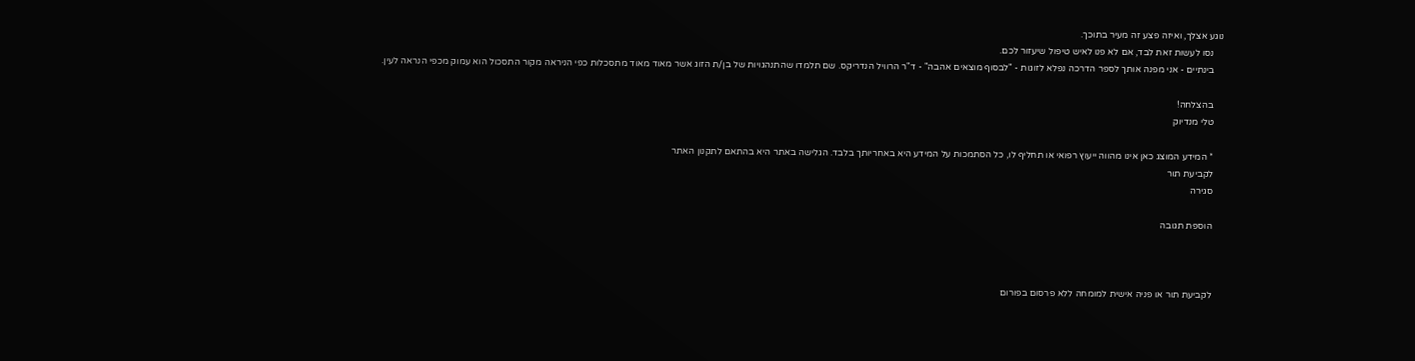נוגע אצלך, ואיזה פצע זה מעיר בתוכך.
    נסו לעשות זאת לבד, אם לא פנו לאיש טיפול שיעזור לכם.
    בינתיים - אני מפנה אותך לספר הדרכה נפלא לזוגות - "לבסוף מוצאים אהבה" - ד"ר הרוויל הנדריקס. שם תלמדו שהתנהגויות של בן/ת הזוג אשר מאוד מאוד מתסכלות כפי הניראה מקור התסכול הוא עמוק מכפי הנראה לעין.

    בהצלחה!
    טלי מנדיוק

    * המידע המוצג כאן אינו מהווה ייעוץ רפואי או תחליף לו, כל הסתמכות על המידע היא באחריותך בלבד. הגלישה באתר היא בהתאם לתקנון האתר
    לקביעת תור
    סגירה

    הוספת תגובה



    לקביעת תור או פניה אישית למומחה ללא פרסום בפורום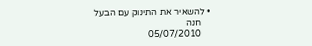• להשאיר את התינוק עם הבעל
    חנה
    05/07/2010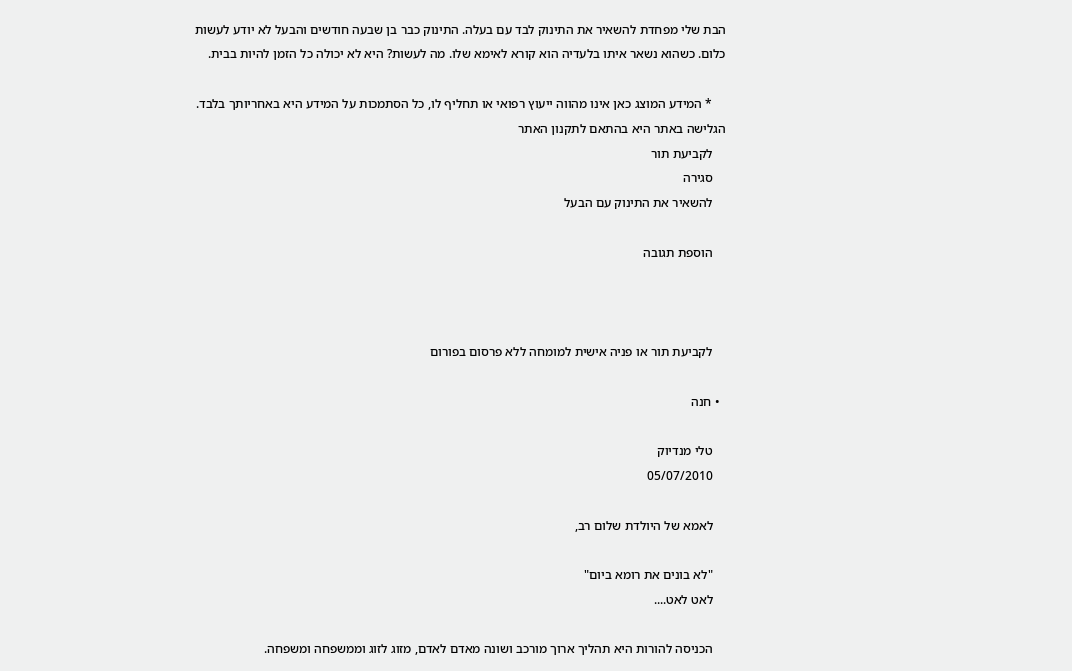הבת שלי מפחדת להשאיר את התינוק לבד עם בעלה. התינוק כבר בן שבעה חודשים והבעל לא יודע לעשות כלום. כשהוא נשאר איתו בלעדיה הוא קורא לאימא שלו. מה לעשות? היא לא יכולה כל הזמן להיות בבית.

    * המידע המוצג כאן אינו מהווה ייעוץ רפואי או תחליף לו, כל הסתמכות על המידע היא באחריותך בלבד. הגלישה באתר היא בהתאם לתקנון האתר
    לקביעת תור
    סגירה
    להשאיר את התינוק עם הבעל

    הוספת תגובה



    לקביעת תור או פניה אישית למומחה ללא פרסום בפורום

  • חנה

    טלי מנדיוק
    05/07/2010

    לאמא של היולדת שלום רב,

    "לא בונים את רומא ביום"
    לאט לאט....

    הכניסה להורות היא תהליך ארוך מורכב ושונה מאדם לאדם, מזוג לזוג וממשפחה ומשפחה.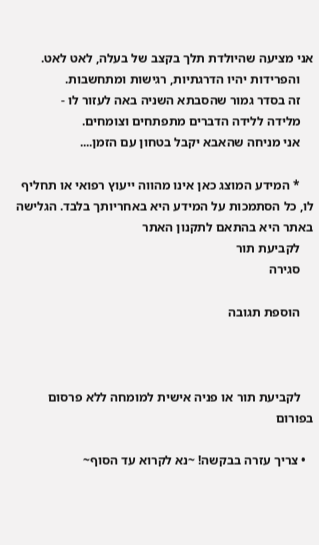אני מציעה שהיולדת תלך בקצב של בעלה, לאט לאט.
    והפרידות יהיו הדרגתיות, רגישות ומתחשבות.
    זה בסדר גמור שהסבתא השניה באה לעזור לו -
    מלידה ללידה הדברים מתפתחים וצומחים.
    אני מניחה שהאבא יקבל בטחון עם הזמן....

    * המידע המוצג כאן אינו מהווה ייעוץ רפואי או תחליף לו, כל הסתמכות על המידע היא באחריותך בלבד. הגלישה באתר היא בהתאם לתקנון האתר
    לקביעת תור
    סגירה

    הוספת תגובה



    לקביעת תור או פניה אישית למומחה ללא פרסום בפורום

  • צריך עזרה בבקשה! ~נא לקרוא עד הסוף~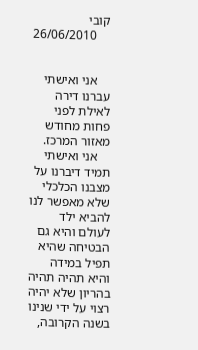קובי
    26/06/2010


    אני ואישתי עברנו דירה לאילת לפני פחות מחודש מאזור המרכז.
    אני ואישתי תמיד דיברנו על מצבנו הכלכלי שלא מאפשר לנו להביא ילד לעולם והיא גם הבטיחה שהיא תפיל במידה והיא תהיה תהיה בהריון שלא יהיה רצוי על ידי שנינו בשנה הקרובה,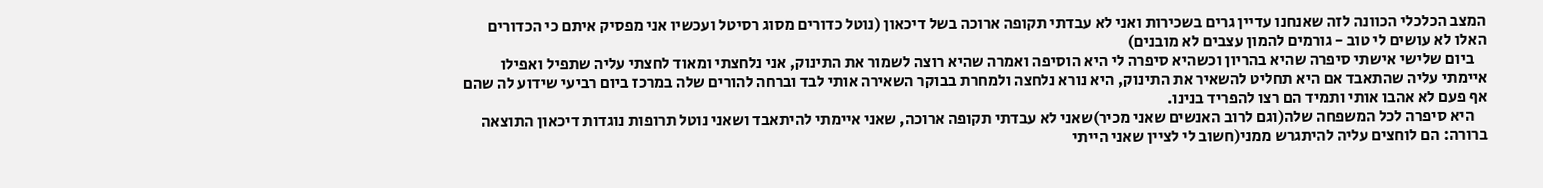המצב הכלכלי הכוונה לזה שאנחנו עדיין גרים בשכירות ואני לא עבדתי תקופה ארוכה בשל דיכאון (נוטל כדורים מסוג רסיטל ועכשיו אני מפסיק איתם כי הכדורים האלו לא עושים לי טוב - גורמים להמון עצבים לא מובנים)
    ביום שלישי אישתי סיפרה שהיא בהריון וכשהיא סיפרה לי היא הוסיפה ואמרה שהיא רוצה לשמור את התינוק, אני נלחצתי ומאוד לחצתי עליה שתפיל ואפילו איימתי עליה שהתאבד אם היא תחליט להשאיר את התינוק, היא נורא נלחצה ולמחרת בבוקר השאירה אותי לבד וברחה להורים שלה במרכז ביום רביעי שידוע לה שהם אף פעם לא אהבו אותי ותמיד הם רצו להפריד בנינו.
    היא סיפרה לכל המשפחה שלה(וגם לרוב האנשים שאני מכיר)שאני לא עבדתי תקופה ארוכה, שאני איימתי להיתאבד ושאני נוטל תרופות נוגדות דיכאון התוצאה ברורה: הם לוחצים עליה להיתגרש ממני(חשוב לי לציין שאני הייתי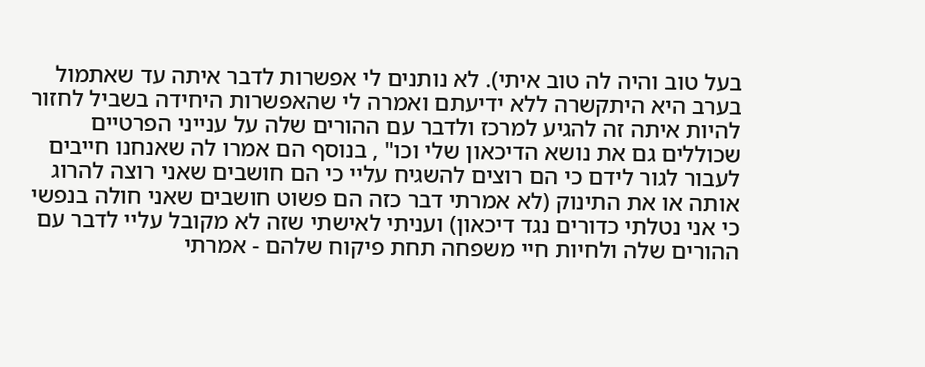בעל טוב והיה לה טוב איתי). לא נותנים לי אפשרות לדבר איתה עד שאתמול בערב היא היתקשרה ללא ידיעתם ואמרה לי שהאפשרות היחידה בשביל לחזור להיות איתה זה להגיע למרכז ולדבר עם ההורים שלה על ענייני הפרטיים שכוללים גם את נושא הדיכאון שלי וכו" , בנוסף הם אמרו לה שאנחנו חייבים לעבור לגור לידם כי הם רוצים להשגיח עליי כי הם חושבים שאני רוצה להרוג אותה או את התינוק (לא אמרתי דבר כזה הם פשוט חושבים שאני חולה בנפשי כי אני נטלתי כדורים נגד דיכאון) ועניתי לאישתי שזה לא מקובל עליי לדבר עם ההורים שלה ולחיות חיי משפחה תחת פיקוח שלהם - אמרתי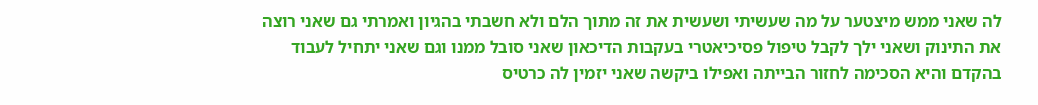לה שאני ממש מיצטער על מה שעשיתי ושעשית את זה מתוך הלם ולא חשבתי בהגיון ואמרתי גם שאני רוצה את התינוק ושאני ילך לקבל טיפול פסיכיאטרי בעקבות הדיכאון שאני סובל ממנו וגם שאני יתחיל לעבוד בהקדם והיא הסכימה לחזור הבייתה ואפילו ביקשה שאני יזמין לה כרטיס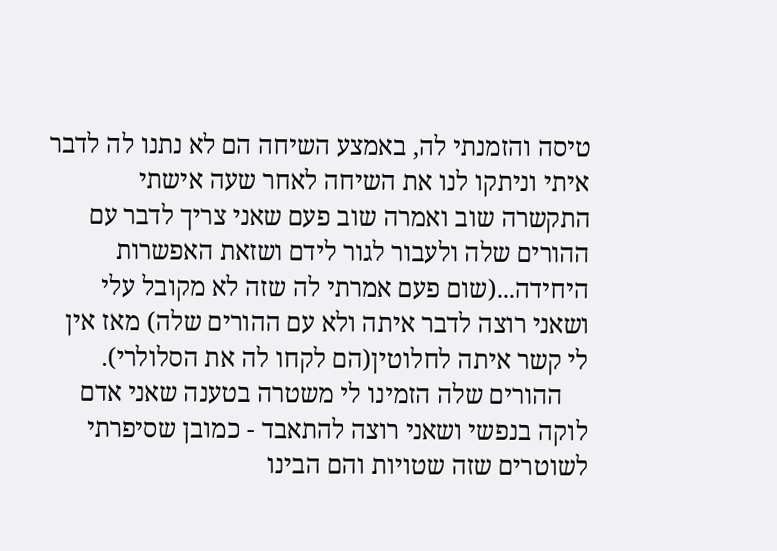טיסה והזמנתי לה, באמצע השיחה הם לא נתנו לה לדבר איתי וניתקו לנו את השיחה לאחר שעה אישתי התקשרה שוב ואמרה שוב פעם שאני צריך לדבר עם ההורים שלה ולעבור לגור לידם ושזאת האפשרות היחידה...(שום פעם אמרתי לה שזה לא מקובל עלי ושאני רוצה לדבר איתה ולא עם ההורים שלה) מאז אין לי קשר איתה לחלוטין(הם לקחו לה את הסלולרי).
    ההורים שלה הזמינו לי משטרה בטענה שאני אדם לוקה בנפשי ושאני רוצה להתאבד - כמובן שסיפרתי לשוטרים שזה שטויות והם הבינו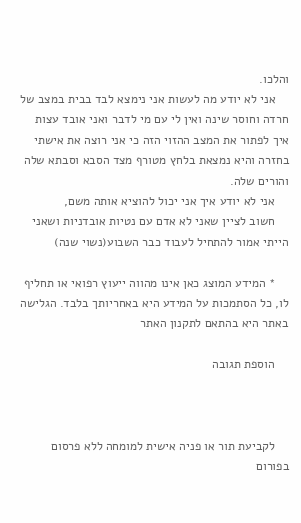והלכו.
    אני לא יודע מה לעשות אני נימצא לבד בבית במצב של חרדה וחוסר שינה ואין לי עם מי לדבר ואני אובד עצות איך לפתור את המצב ההזוי הזה כי אני רוצה את אישתי בחזרה והיא נמצאת בלחץ מטורף מצד הסבא וסבתא שלה והורים שלה.
    אני לא יודע איך אני יכול להוציא אותה משם,
    חשוב לציין שאני לא אדם עם נטיות אובדניות ושאני הייתי אמור להתחיל לעבוד כבר השבוע(נשוי שנה)

    * המידע המוצג כאן אינו מהווה ייעוץ רפואי או תחליף לו, כל הסתמכות על המידע היא באחריותך בלבד. הגלישה באתר היא בהתאם לתקנון האתר

    הוספת תגובה



    לקביעת תור או פניה אישית למומחה ללא פרסום בפורום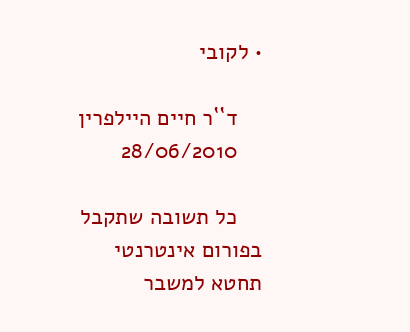• לקובי

    ד``ר חיים היילפרין
    28/06/2010

    כל תשובה שתקבל בפורום אינטרנטי תחטא למשבר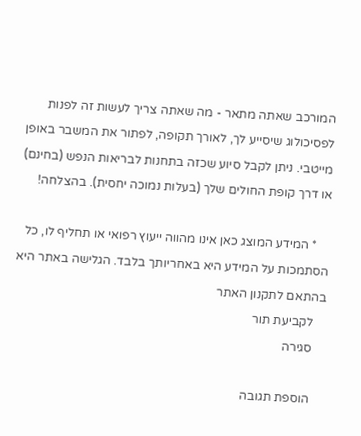המורכב שאתה מתאר - מה שאתה צריך לעשות זה לפנות לפסיכולוג שיסייע לך, לאורך תקופה, לפתור את המשבר באופן מייטבי. ניתן לקבל סיוע שכזה בתחנות לבריאות הנפש (בחינם) או דרך קופת החולים שלך (בעלות נמוכה יחסית). בהצלחה!

    * המידע המוצג כאן אינו מהווה ייעוץ רפואי או תחליף לו, כל הסתמכות על המידע היא באחריותך בלבד. הגלישה באתר היא בהתאם לתקנון האתר
    לקביעת תור
    סגירה

    הוספת תגובה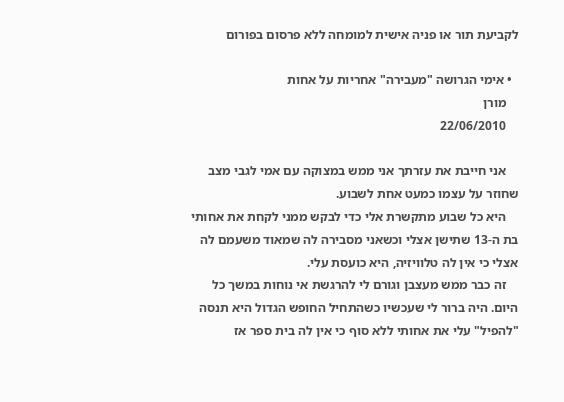לקביעת תור או פניה אישית למומחה ללא פרסום בפורום

  • אימי הגרושה "מעבירה" אחריות על אחות
    מורן
    22/06/2010

    אני חייבת את עזרתך אני ממש במצוקה עם אמי לגבי מצב שחוזר על עצמו כמעט אחת לשבוע.
    היא כל שבוע מתקשרת אלי כדי לבקש ממני לקחת את אחותי בת ה-13 שתישן אצלי וכשאני מסבירה לה שמאוד משעמם לה אצלי כי אין לה טלוויזיה, היא כועסת עלי.
    זה כבר ממש מעצבן וגורם לי להרגשת אי נוחות במשך כל היום. היה ברור לי שעכשיו כשהתחיל החופש הגדול היא תנסה "להפיל" עלי את אחותי ללא סוף כי אין לה בית ספר אז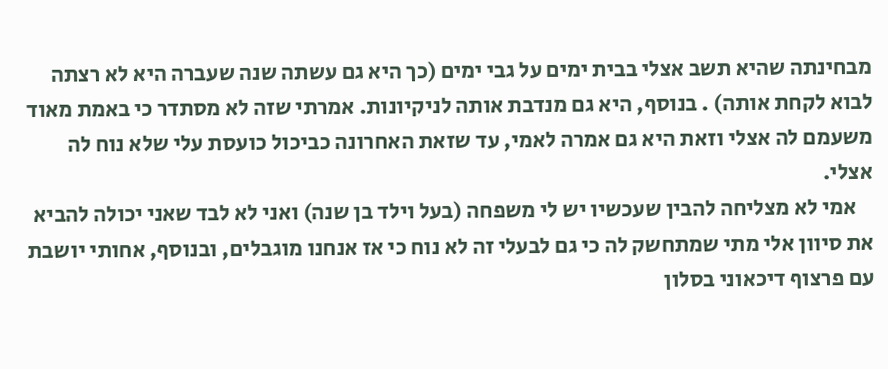מבחינתה שהיא תשב אצלי בבית ימים על גבי ימים (כך היא גם עשתה שנה שעברה היא לא רצתה לבוא לקחת אותה) . בנוסף, היא גם מנדבת אותה לניקיונות. אמרתי שזה לא מסתדר כי באמת מאוד משעמם לה אצלי וזאת היא גם אמרה לאמי, עד שזאת האחרונה כביכול כועסת עלי שלא נוח לה אצלי.
    אמי לא מצליחה להבין שעכשיו יש לי משפחה (בעל וילד בן שנה) ואני לא לבד שאני יכולה להביא את סיוון אלי מתי שמתחשק לה כי גם לבעלי זה לא נוח כי אז אנחנו מוגבלים, ובנוסף, אחותי יושבת עם פרצוף דיכאוני בסלון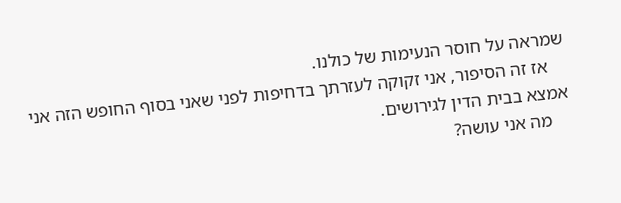שמראה על חוסר הנעימות של כולנו.
    אז זה הסיפור, אני זקוקה לעזרתך בדחיפות לפני שאני בסוף החופש הזה אני אמצא בבית הדין לגירושים.
    מה אני עושה?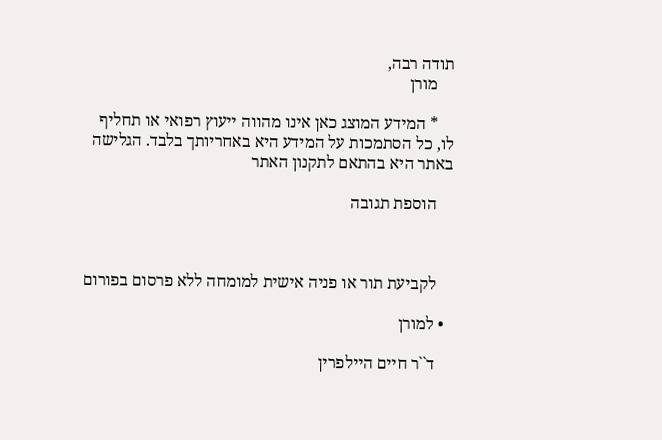תודה רבה,
    מורן

    * המידע המוצג כאן אינו מהווה ייעוץ רפואי או תחליף לו, כל הסתמכות על המידע היא באחריותך בלבד. הגלישה באתר היא בהתאם לתקנון האתר

    הוספת תגובה



    לקביעת תור או פניה אישית למומחה ללא פרסום בפורום

  • למורן

    ד``ר חיים היילפרין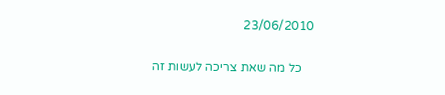23/06/2010

    כל מה שאת צריכה לעשות זה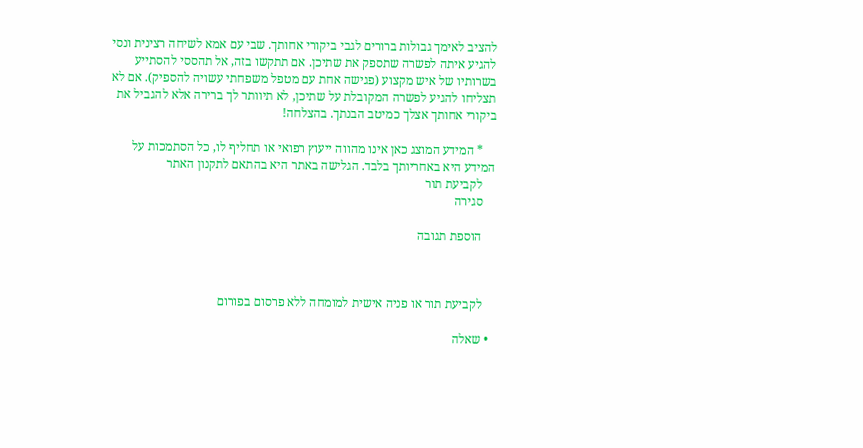להציב לאימך גבולות ברורים לגבי ביקורי אחותך. שבי עם אמא לשיחה רצינית ונסי להגיע איתה לפשרה שתספק את שתיכן. אם תתקשו בזה, אל תהססי להסתייע בשרותיו של איש מקצוע (פגישה אחת עם מטפל משפחתי עשויה להספיק). אם לא תצליחו להגיע לפשרה המקובלת על שתיכן, לא תיוותר לך ברירה אלא להגביל את ביקורי אחותך אצלך כמיטב הבנתך. בהצלחה!

    * המידע המוצג כאן אינו מהווה ייעוץ רפואי או תחליף לו, כל הסתמכות על המידע היא באחריותך בלבד. הגלישה באתר היא בהתאם לתקנון האתר
    לקביעת תור
    סגירה

    הוספת תגובה



    לקביעת תור או פניה אישית למומחה ללא פרסום בפורום

  • שאלה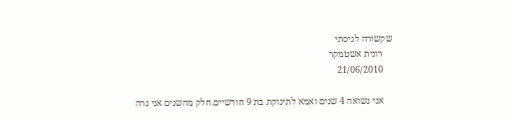שקשורה לגיסתי
    רונית אשטמקר
    21/06/2010

    אני נשואה 4 שנים ואמא לתינוקת בת 9 חודשיים.חלק מהשנים אני גרה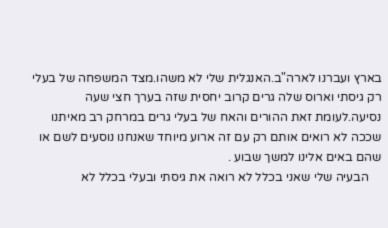בארץ ועברנו לארה"ב.האנגלית שלי לא משהו.מצד המשפחה של בעלי רק גיסתי וארוס שלה גרים קרוב יחסית שזה בערך חצי שעה נסיעה.לעומת זאת ההורים והאח של בעלי גרים במרחק רב מאיתנו שככה לא רואים אותם רק עם זה ארוע מיוחד שאנחנו נוסעים לשם או שהם באים אלינו למשך שבוע .
    הבעיה שלי שאני בכלל לא רואה את גיסתי ובעלי בכלל לא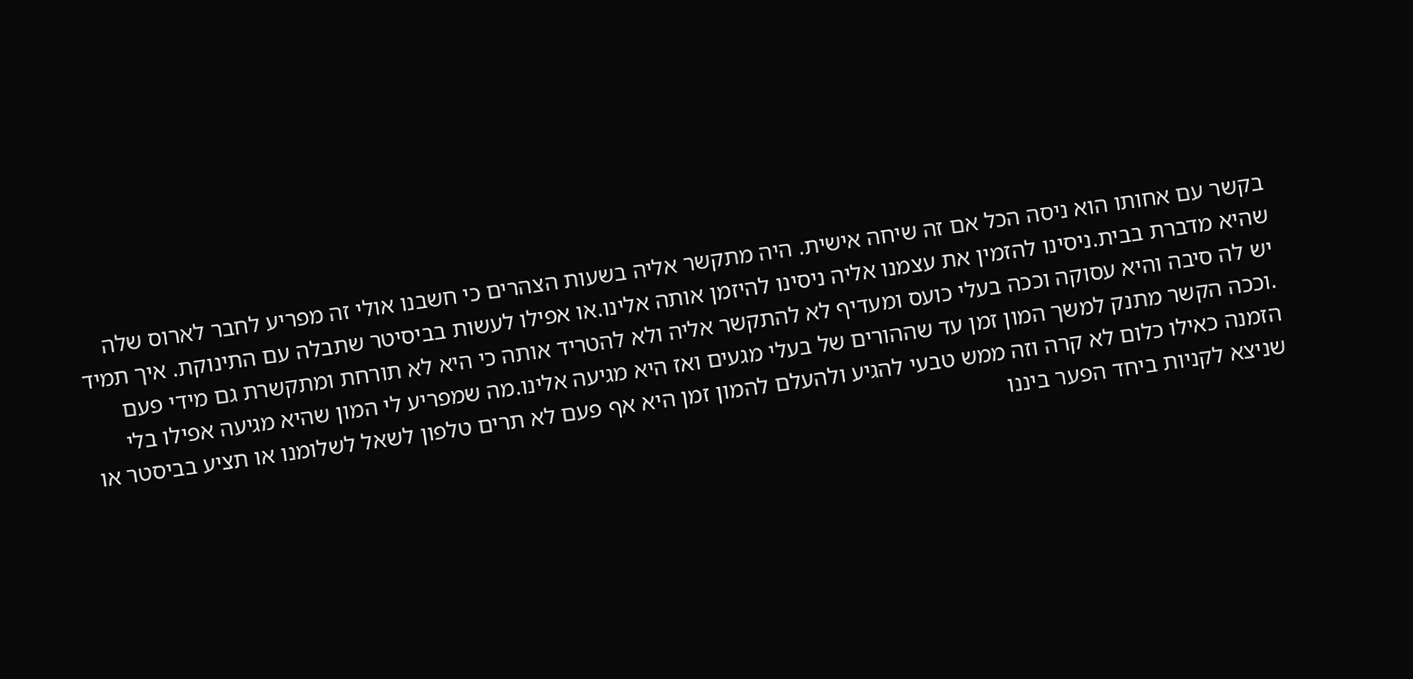בקשר עם אחותו הוא ניסה הכל אם זה שיחה אישית. היה מתקשר אליה בשעות הצהרים כי חשבנו אולי זה מפריע לחבר לארוס שלה שהיא מדברת בבית.ניסינו להזמין את עצמנו אליה ניסינו להיזמן אותה אלינו.או אפילו לעשות בביסיטר שתבלה עם התינוקת. איך תמיד יש לה סיבה והיא עסוקה וככה בעלי כועס ומעדיף לא להתקשר אליה ולא להטריד אותה כי היא לא תורחת ומתקשרת גם מידי פעם .וככה הקשר מתנק למשך המון זמן עד שההורים של בעלי מגעים ואז היא מגיעה אלינו.מה שמפריע לי המון שהיא מגיעה אפילו בלי הזמנה כאילו כלום לא קרה וזה ממש טבעי להגיע ולהעלם להמון זמן היא אף פעם לא תרים טלפון לשאל לשלומנו או תציע בביסטר או שניצא לקניות ביחד הפער ביננו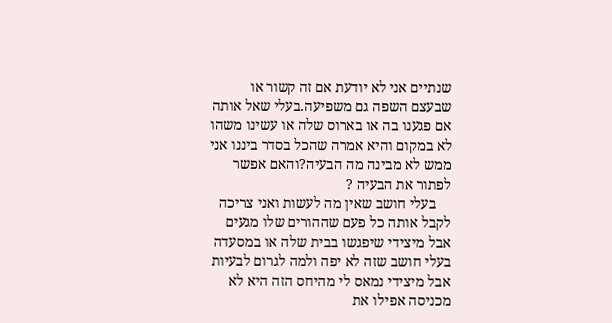שנתיים אני לא יודעת אם זה קשור או שבעצם השפה גם משפיעה.בעלי שאל אותה אם פגענו בה או בארוס שלה או עשינו משהו לא במקום והיא אמרה שהכל בסדר ביננו אני ממש לא מבינה מה הבעיה?והאם אפשר לפתור את הבעיה ?
    בעלי חושב שאין מה לעשות ואני צריכה לקבל אותה כל פעם שההורים שלו מגעים אבל מיצידי שיפגשו בבית שלה או במסעדה בעלי חושב שזה לא יפה ולמה לגרום לבעיות אבל מיצידי נמאס לי מהיחס הזה היא לא מכניסה אפילו את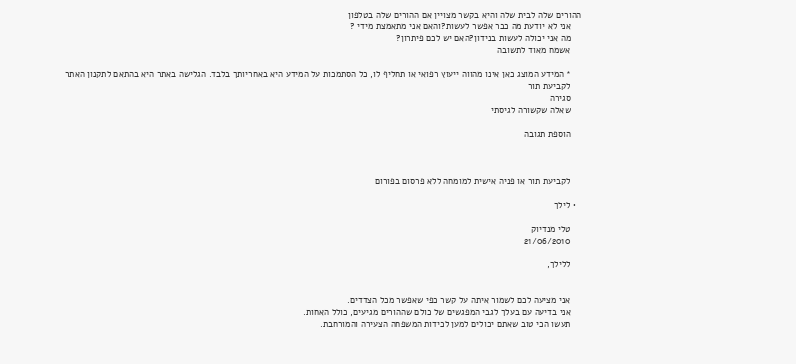ההורים שלה לבית שלה והיא בקשר מצויין אם ההורים שלה בטלפון
    אני לא יודעת מה כבר אפשר לעשות?והאם אני מתאמצת מידי ?
    מה אני יכולה לעשות בנידון?האם יש לכם פיתרון?
    אשמח מאוד לתשובה

    * המידע המוצג כאן אינו מהווה ייעוץ רפואי או תחליף לו, כל הסתמכות על המידע היא באחריותך בלבד. הגלישה באתר היא בהתאם לתקנון האתר
    לקביעת תור
    סגירה
    שאלה שקשורה לגיסתי

    הוספת תגובה



    לקביעת תור או פניה אישית למומחה ללא פרסום בפורום

  • לילך

    טלי מנדיוק
    21/06/2010

    ללילך,


    אני מציעה לכם לשמור איתה על קשר כפי שאפשר מכל הצדדים.
    אני בדיעה עם בעלך לגבי המפגשים של כולם שההורים מגיעים, כולל האחות.
    תעשו הכי טוב שאתם יכולים למען לכידות המשפחה הצעירה והמורחבת.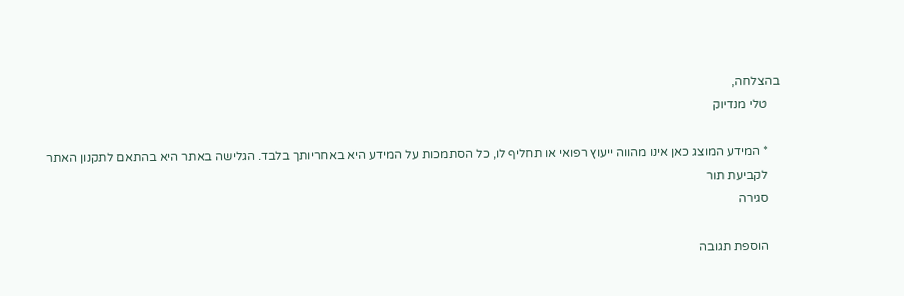בהצלחה,
    טלי מנדיוק

    * המידע המוצג כאן אינו מהווה ייעוץ רפואי או תחליף לו, כל הסתמכות על המידע היא באחריותך בלבד. הגלישה באתר היא בהתאם לתקנון האתר
    לקביעת תור
    סגירה

    הוספת תגובה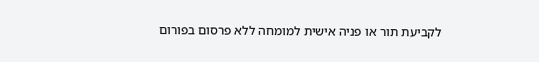לקביעת תור או פניה אישית למומחה ללא פרסום בפורום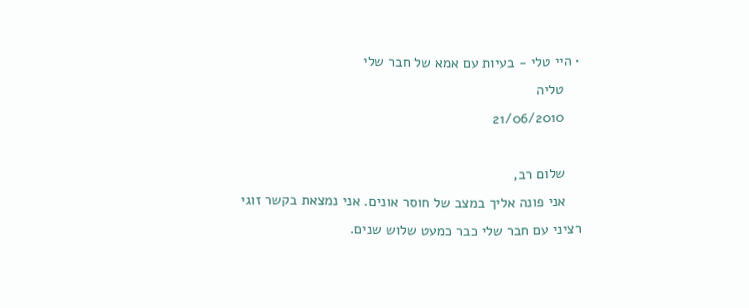• היי טלי - בעיות עם אמא של חבר שלי
    טליה
    21/06/2010

    שלום רב,
    אני פונה אליך במצב של חוסר אונים. אני נמצאת בקשר זוגי רציני עם חבר שלי כבר כמעט שלוש שנים.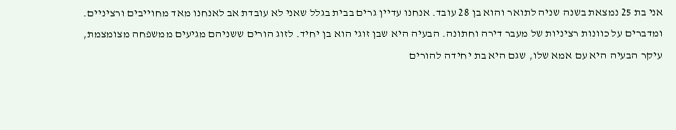אני בת 25 נמצאת בשנה שניה לתואר והוא בן 28 עובד. אנחנו עדיין גרים בבית בגלל שאני לא עובדת אב לאנחנו מאד מחוייבים ורציניים. ומדברים על כוונות רציניות של מעבר דירה וחתונה. הבעיה היא שבן זוגי הוא בן יחיד. לזוג הורים ששניהם מגיעים ממשפחה מצומצמת, עיקר הבעיה היא עם אמא שלו, שגם היא בת יחידה להורים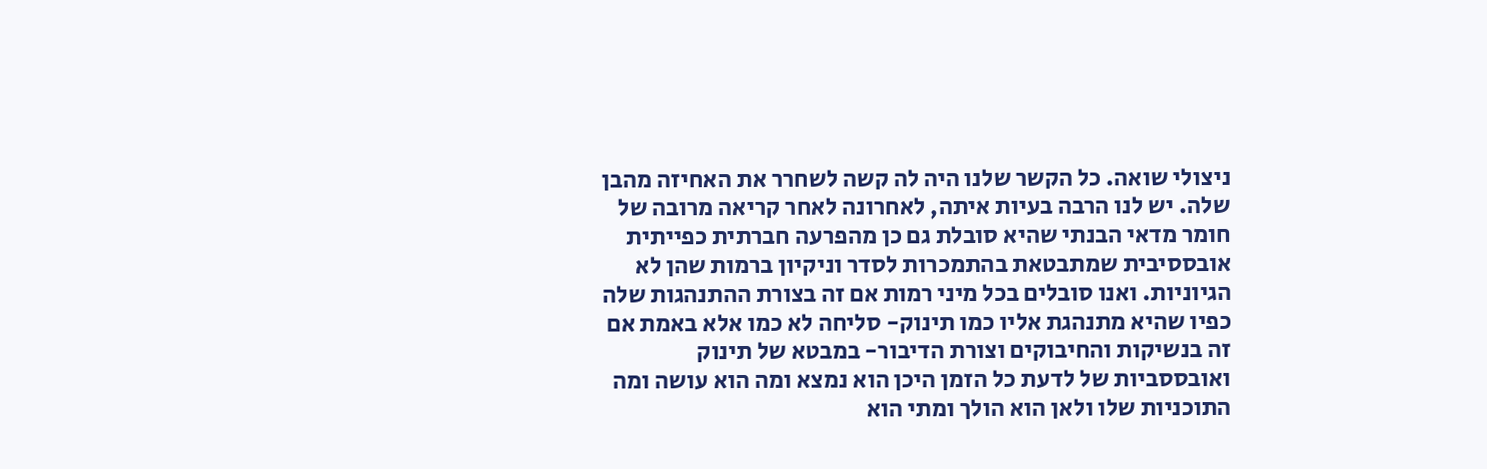ניצולי שואה. כל הקשר שלנו היה לה קשה לשחרר את האחיזה מהבן שלה. יש לנו הרבה בעיות איתה, לאחרונה לאחר קריאה מרובה של חומר מדאי הבנתי שהיא סובלת גם כן מהפרעה חברתית כפייתית אובססיבית שמתבטאת בהתמכרות לסדר וניקיון ברמות שהן לא הגיוניות. ואנו סובלים בכל מיני רמות אם זה בצורת ההתנהגות שלה כפיו שהיא מתנהגת אליו כמו תינוק- סליחה לא כמו אלא באמת אם זה בנשיקות והחיבוקים וצורת הדיבור- במבטא של תינוק ואובססביות של לדעת כל הזמן היכן הוא נמצא ומה הוא עושה ומה התוכניות שלו ולאן הוא הולך ומתי הוא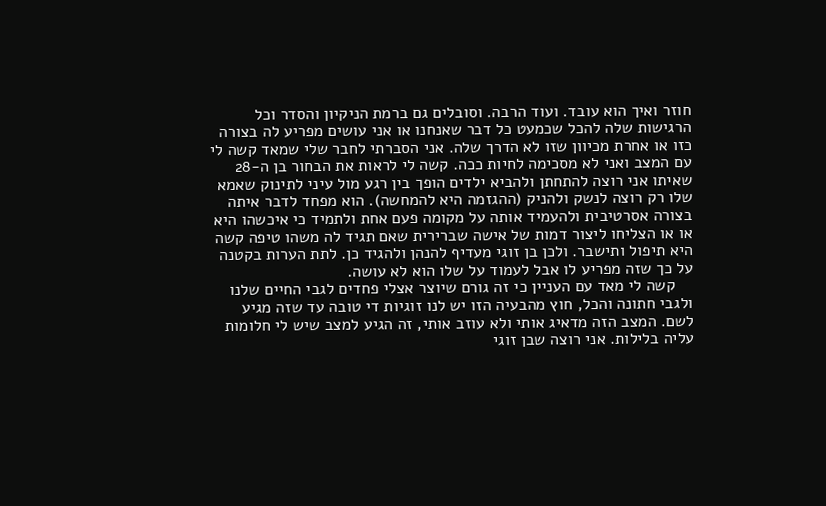חוזר ואיך הוא עובד. ועוד הרבה. וסובלים גם ברמת הניקיון והסדר וכל הרגישות שלה להכל שכמעט כל דבר שאנחנו או אני עושים מפריע לה בצורה כזו או אחרת מכיוון שזו לא הדרך שלה. אני הסברתי לחבר שלי שמאד קשה לי עם המצב ואני לא מסכימה לחיות ככה. קשה לי לראות את הבחור בן ה-28 שאיתו אני רוצה להתחתן ולהביא ילדים הופך בין רגע מול עיני לתינוק שאמא שלו רק רוצה לנשק ולהניק (ההגזמה היא להמחשה). הוא מפחד לדבר איתה בצורה אסרטיבית ולהעמיד אותה על מקומה פעם אחת ולתמיד כי איכשהו היא או או הצליחו ליצור דמות של אישה שברירית שאם תגיד לה משהו טיפה קשה היא תיפול ותישבר. ולכן בן זוגי מעדיף להנהן ולהגיד כן. לתת הערות בקטנה על כך שזה מפריע לו אבל לעמוד על שלו הוא לא עושה.
    קשה לי מאד עם העניין כי זה גורם שיוצר אצלי פחדים לגבי החיים שלנו ולגבי חתונה והכל, חוץ מהבעיה הזו יש לנו זוגיות די טובה עד שזה מגיע לשם. המצב הזה מדאיג אותי ולא עוזב אותי, זה הגיע למצב שיש לי חלומות עליה בלילות. אני רוצה שבן זוגי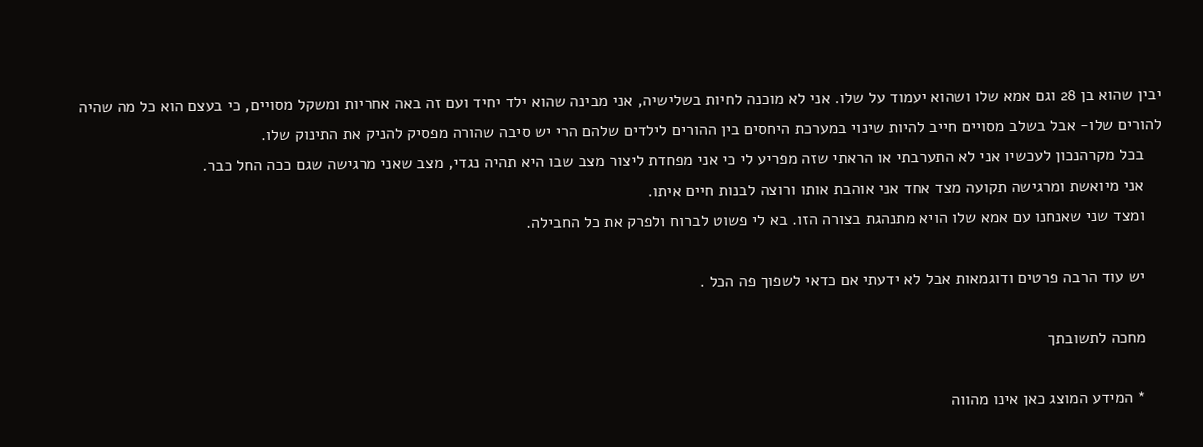יבין שהוא בן 28 וגם אמא שלו ושהוא יעמוד על שלו. אני לא מוכנה לחיות בשלישיה, אני מבינה שהוא ילד יחיד ועם זה באה אחריות ומשקל מסויים, כי בעצם הוא כל מה שהיה להורים שלו- אבל בשלב מסויים חייב להיות שינוי במערכת היחסים בין ההורים לילדים שלהם הרי יש סיבה שהורה מפסיק להניק את התינוק שלו.
    בכל מקרהנכון לעכשיו אני לא התערבתי או הראתי שזה מפריע לי כי אני מפחדת ליצור מצב שבו היא תהיה נגדי, מצב שאני מרגישה שגם ככה החל כבר.
    אני מיואשת ומרגישה תקועה מצד אחד אני אוהבת אותו ורוצה לבנות חיים איתו.
    ומצד שני שאנחנו עם אמא שלו הויא מתנהגת בצורה הזו. בא לי פשוט לברוח ולפרק את כל החבילה.

    יש עוד הרבה פרטים ודוגמאות אבל לא ידעתי אם כדאי לשפוך פה הכל .

    מחכה לתשובתך

    * המידע המוצג כאן אינו מהווה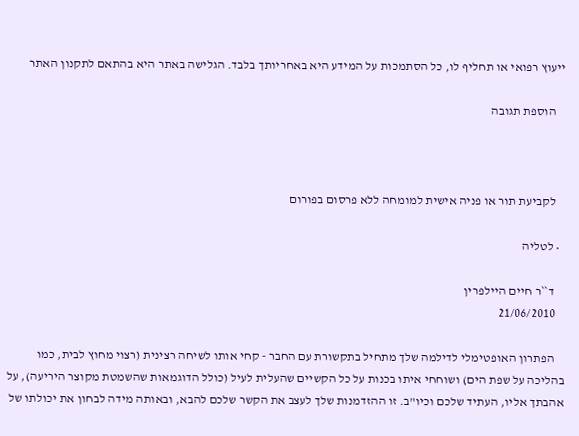ייעוץ רפואי או תחליף לו, כל הסתמכות על המידע היא באחריותך בלבד. הגלישה באתר היא בהתאם לתקנון האתר

    הוספת תגובה



    לקביעת תור או פניה אישית למומחה ללא פרסום בפורום

  • לטליה

    ד``ר חיים היילפרין
    21/06/2010

    הפתרון האופטימלי לדילמה שלך מתחיל בתקשורת עם החבר - קחי אותו לשיחה רצינית (רצוי מחוץ לבית, כמו בהליכה על שפת הים) ושוחחי איתו בכנות על כל הקשיים שהעלית לעיל (כולל הדוגמאות שהשמטת מקוצר היריעה), על אהבתך אליו, העתיד שלכם וכיו"ב. זו ההזדמנות שלך לעצב את הקשר שלכם להבא, ובאותה מידה לבחון את יכולתו של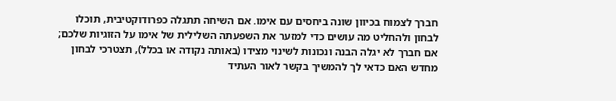חברך לצמוח בכיוון שונה ביחסים עם אימו. אם השיחה תתגלה כפרודוקטיבית, תוכלו לבחון ולהחליט מה עושים כדי למזער את השפעתה השלילית של אימו על הזוגיות שלכם; אם חברך לא יגלה הבנה ונכונות לשינוי מצידו (באותה נקודה או בכלל), תצטרכי לבחון מחדש האם כדאי לך להמשיך בקשר לאור העתיד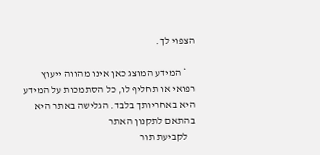הצפוי לך.

    * המידע המוצג כאן אינו מהווה ייעוץ רפואי או תחליף לו, כל הסתמכות על המידע היא באחריותך בלבד. הגלישה באתר היא בהתאם לתקנון האתר
    לקביעת תור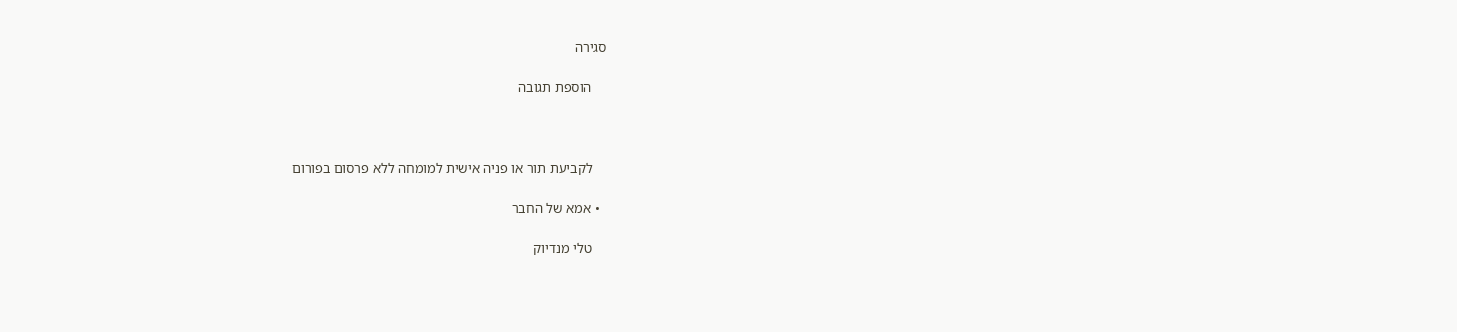סגירה

    הוספת תגובה



    לקביעת תור או פניה אישית למומחה ללא פרסום בפורום

  • אמא של החבר

    טלי מנדיוק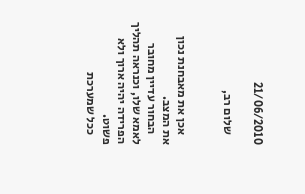21/06/2010

    שלום רב,


    אכן את מאבחנת נכון את המצב.
    הבחור עדיין מחובר לאמא שלו, וכנראה תהליך הפרידה יהיה ארוך ולא פשוט.
    ככל שמערכת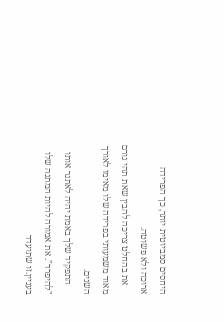היחסים סמביוטית יותר, כך הפרידה ארוכה ולא פשוטה.
    את בהחלט צריכה להבין שאת תהי גורם מאוד משמעותי בפרידה שלו מאימו לאורך השנים.
    התפקיד שלך באמת יהיה לאתגר אותו "להיפרד". את אמורה להיות המתנה שלו בעניין.זו שתועדד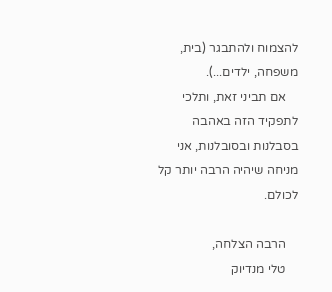להצמוח ולהתבגר (בית, משפחה, ילדים...).
    אם תביני זאת, ותלכי לתפקיד הזה באהבה בסבלנות ובסובלנות, אני מניחה שיהיה הרבה יותר קל לכולם.

    הרבה הצלחה,
    טלי מנדיוק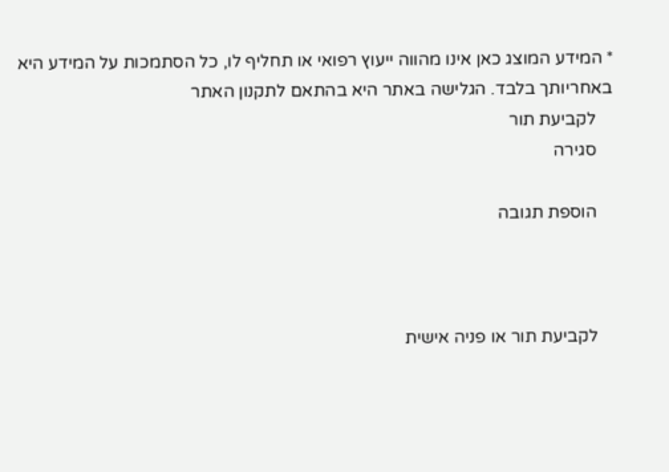* המידע המוצג כאן אינו מהווה ייעוץ רפואי או תחליף לו, כל הסתמכות על המידע היא באחריותך בלבד. הגלישה באתר היא בהתאם לתקנון האתר
    לקביעת תור
    סגירה

    הוספת תגובה



    לקביעת תור או פניה אישית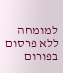למומחה ללא פרסום בפורום